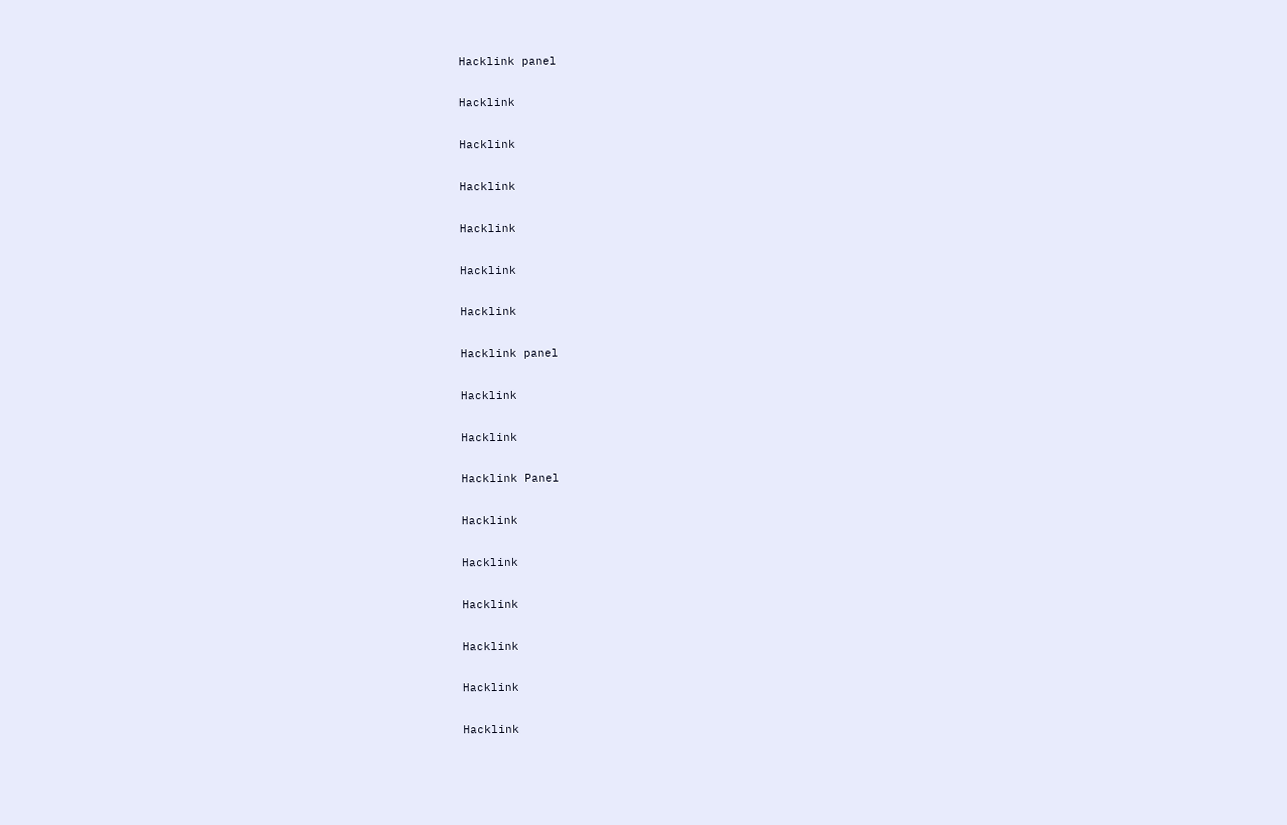Hacklink panel

Hacklink

Hacklink

Hacklink

Hacklink

Hacklink

Hacklink

Hacklink panel

Hacklink

Hacklink

Hacklink Panel

Hacklink

Hacklink

Hacklink

Hacklink

Hacklink

Hacklink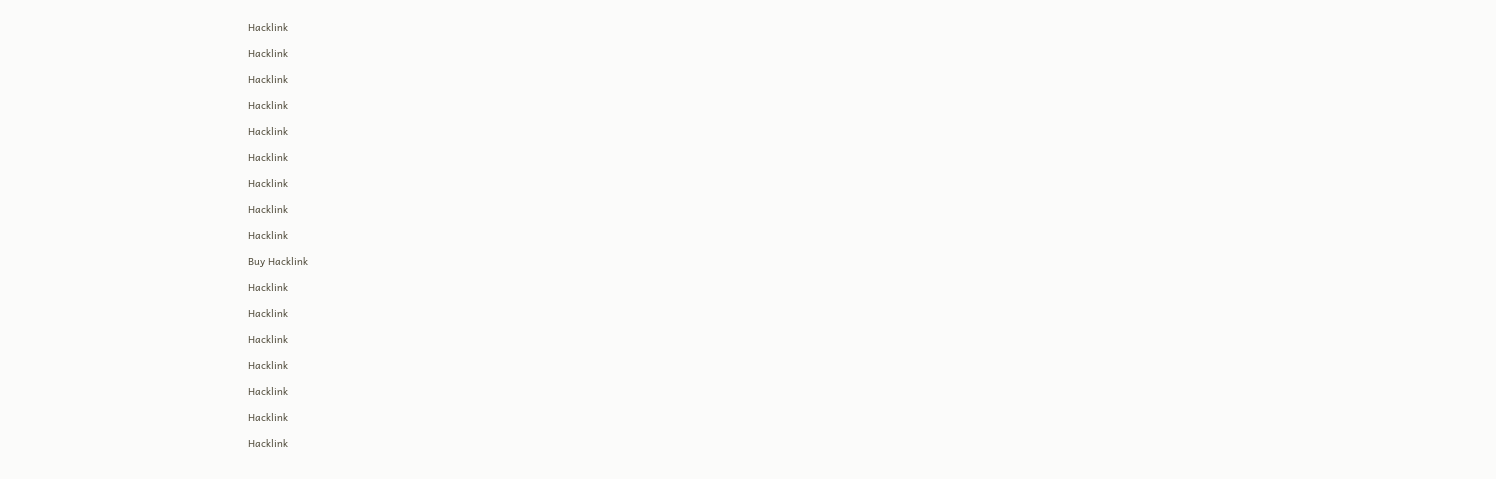Hacklink

Hacklink

Hacklink

Hacklink

Hacklink

Hacklink

Hacklink

Hacklink

Hacklink

Buy Hacklink

Hacklink

Hacklink

Hacklink

Hacklink

Hacklink

Hacklink

Hacklink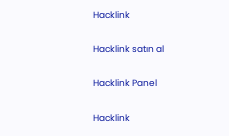Hacklink

Hacklink satın al

Hacklink Panel

Hacklink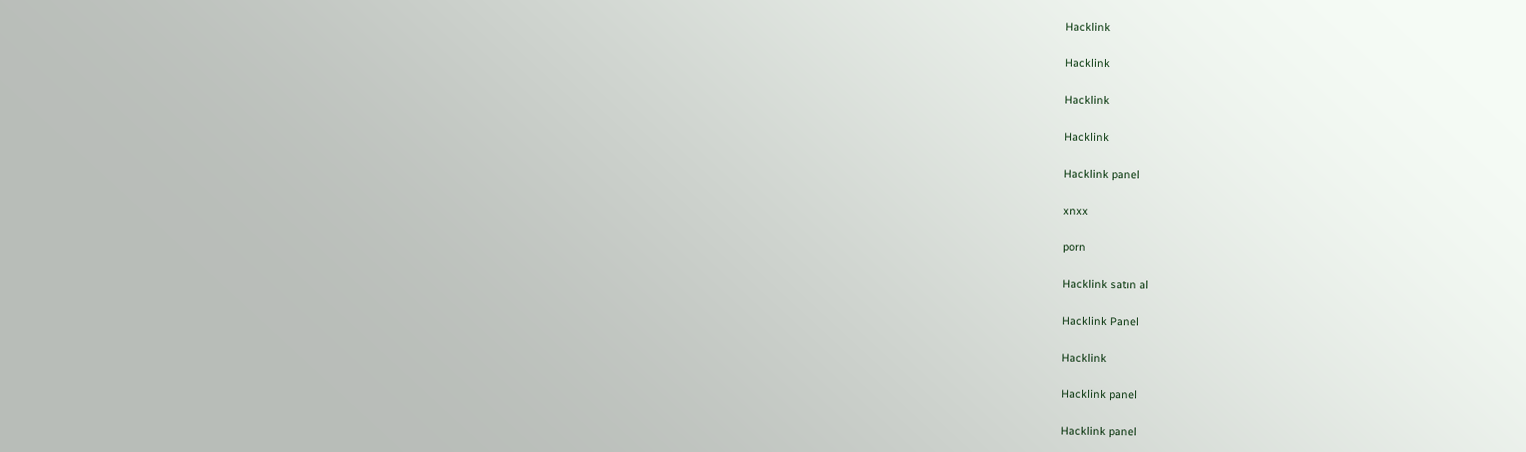Hacklink

Hacklink

Hacklink

Hacklink

Hacklink panel

xnxx

porn

Hacklink satın al

Hacklink Panel

Hacklink

Hacklink panel

Hacklink panel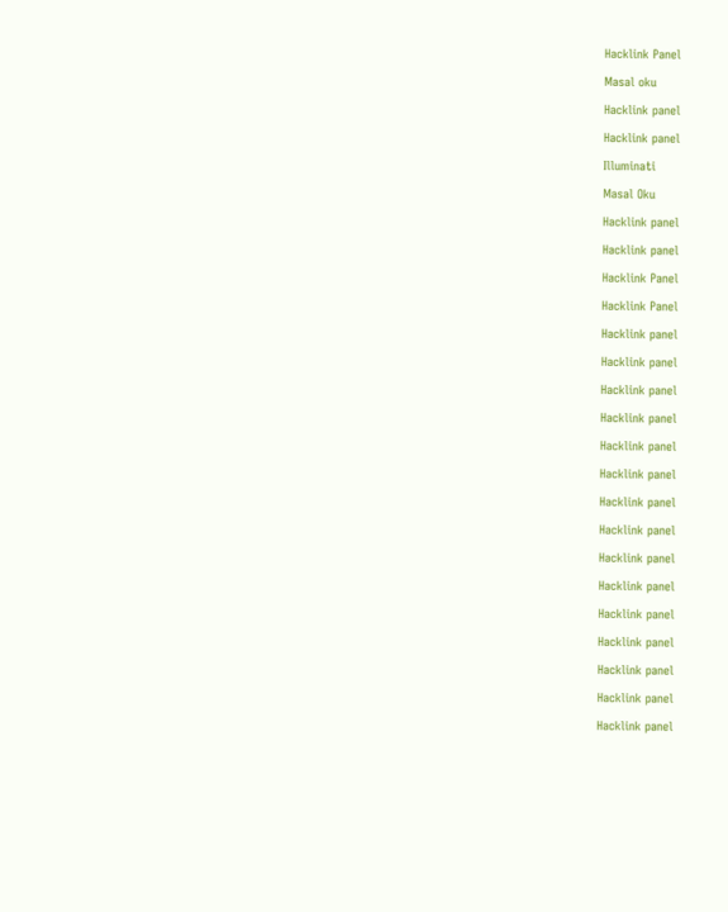Hacklink Panel

Masal oku

Hacklink panel

Hacklink panel

Illuminati

Masal Oku

Hacklink panel

Hacklink panel

Hacklink Panel

Hacklink Panel

Hacklink panel

Hacklink panel

Hacklink panel

Hacklink panel

Hacklink panel

Hacklink panel

Hacklink panel

Hacklink panel

Hacklink panel

Hacklink panel

Hacklink panel

Hacklink panel

Hacklink panel

Hacklink panel

Hacklink panel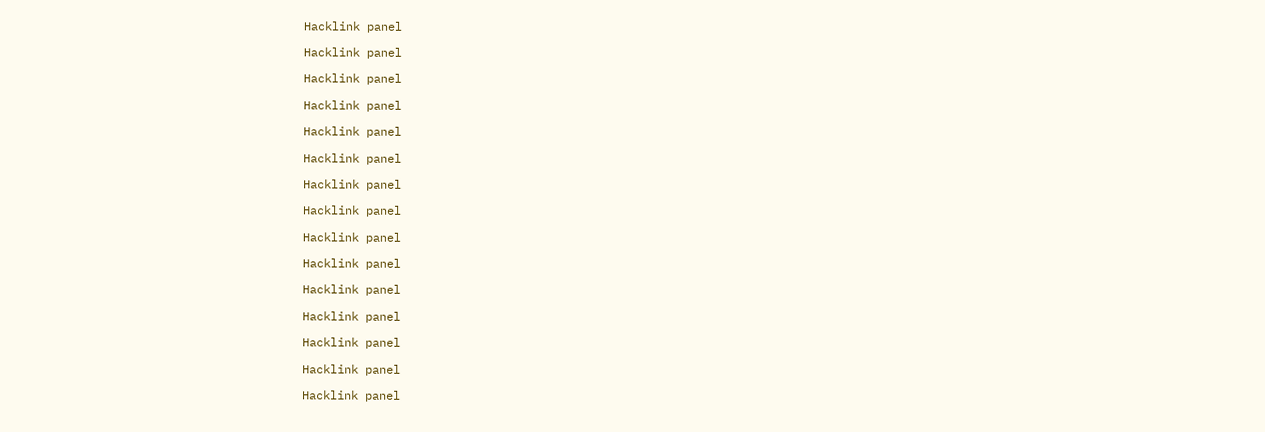Hacklink panel

Hacklink panel

Hacklink panel

Hacklink panel

Hacklink panel

Hacklink panel

Hacklink panel

Hacklink panel

Hacklink panel

Hacklink panel

Hacklink panel

Hacklink panel

Hacklink panel

Hacklink panel

Hacklink panel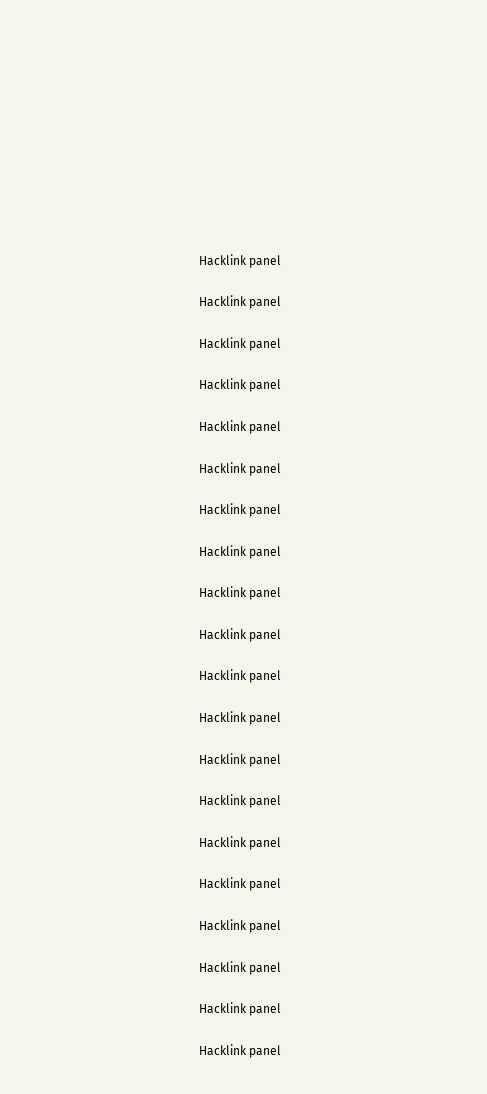Hacklink panel

Hacklink panel

Hacklink panel

Hacklink panel

Hacklink panel

Hacklink panel

Hacklink panel

Hacklink panel

Hacklink panel

Hacklink panel

Hacklink panel

Hacklink panel

Hacklink panel

Hacklink panel

Hacklink panel

Hacklink panel

Hacklink panel

Hacklink panel

Hacklink panel

Hacklink panel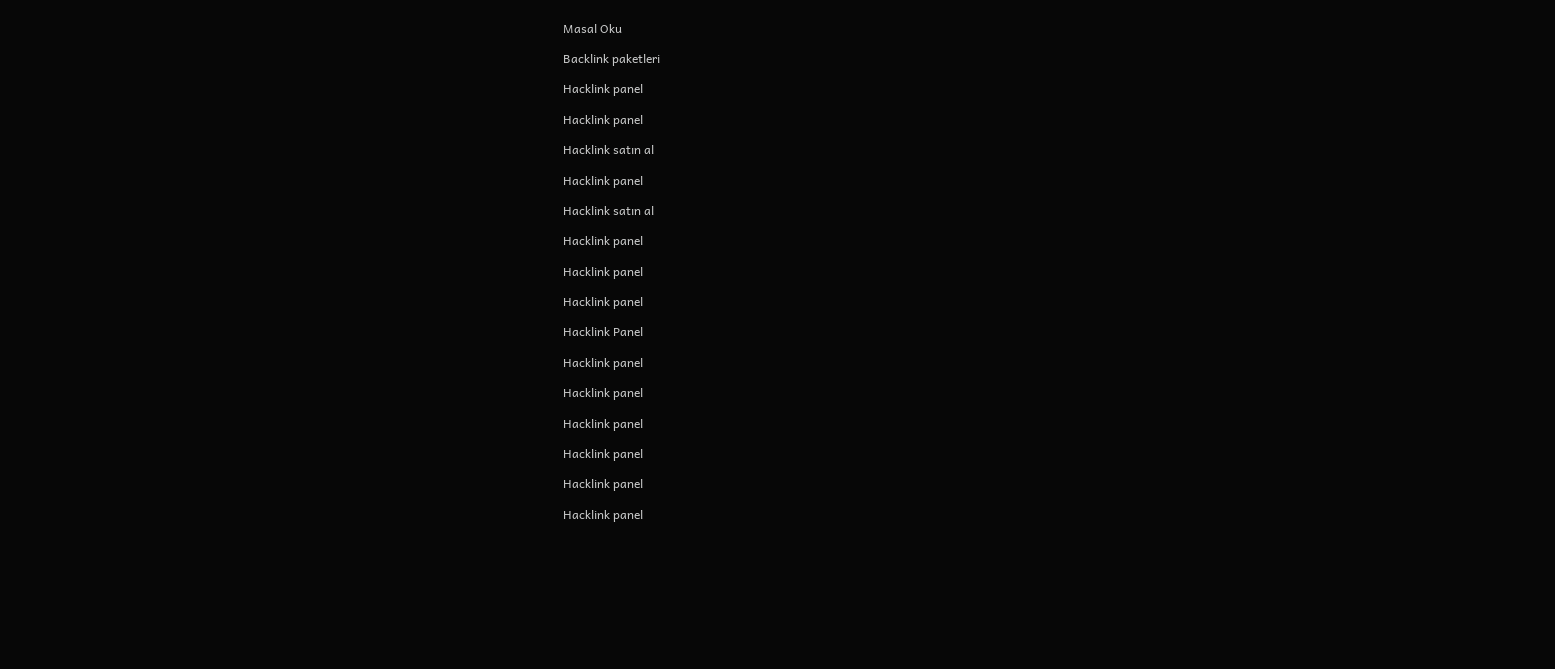Masal Oku

Backlink paketleri

Hacklink panel

Hacklink panel

Hacklink satın al

Hacklink panel

Hacklink satın al

Hacklink panel

Hacklink panel

Hacklink panel

Hacklink Panel

Hacklink panel

Hacklink panel

Hacklink panel

Hacklink panel

Hacklink panel

Hacklink panel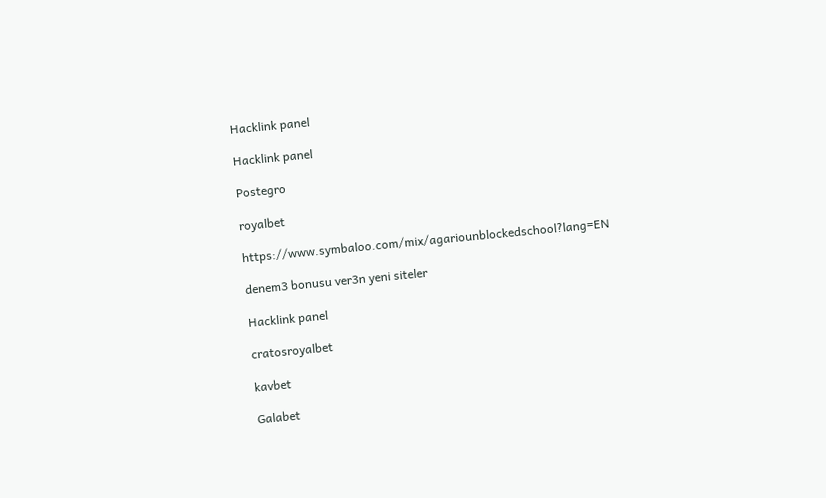Hacklink panel

Hacklink panel

Postegro

royalbet

https://www.symbaloo.com/mix/agariounblockedschool?lang=EN

denem3 bonusu ver3n yeni siteler

Hacklink panel

cratosroyalbet

kavbet

Galabet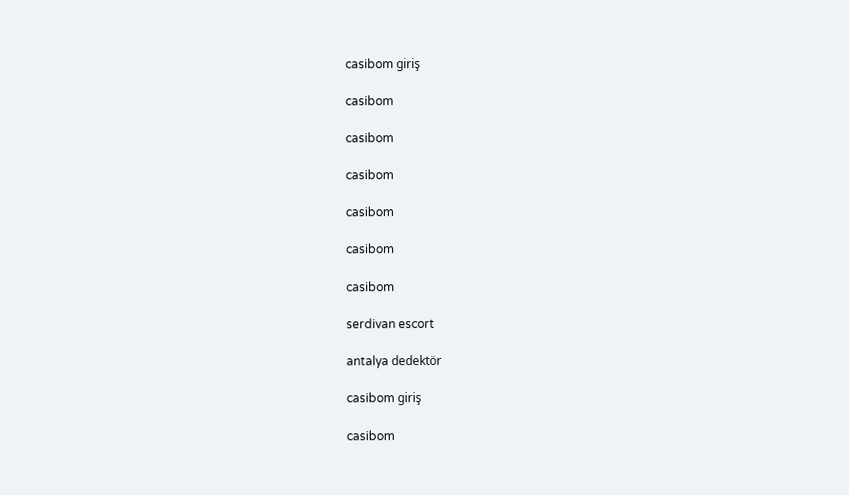casibom giriş

casibom

casibom

casibom

casibom

casibom

casibom

serdivan escort

antalya dedektör

casibom giriş

casibom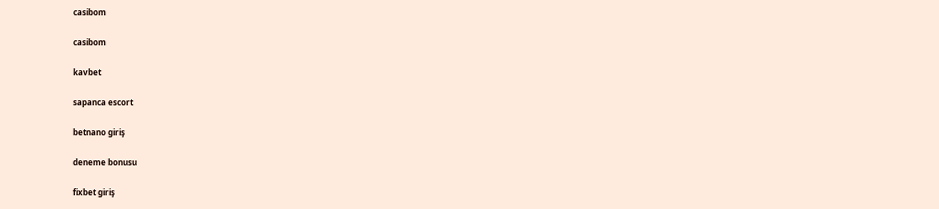casibom

casibom

kavbet

sapanca escort

betnano giriş

deneme bonusu

fixbet giriş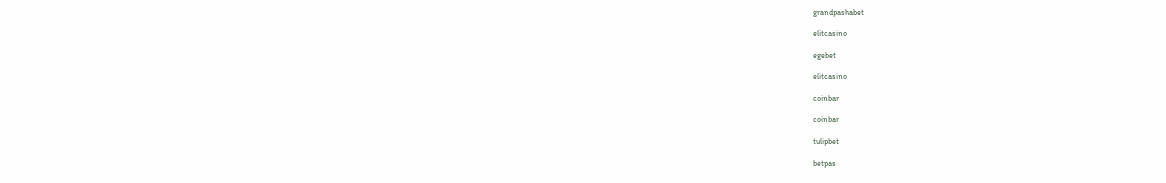grandpashabet

elitcasino

egebet

elitcasino

coinbar

coinbar

tulipbet

betpas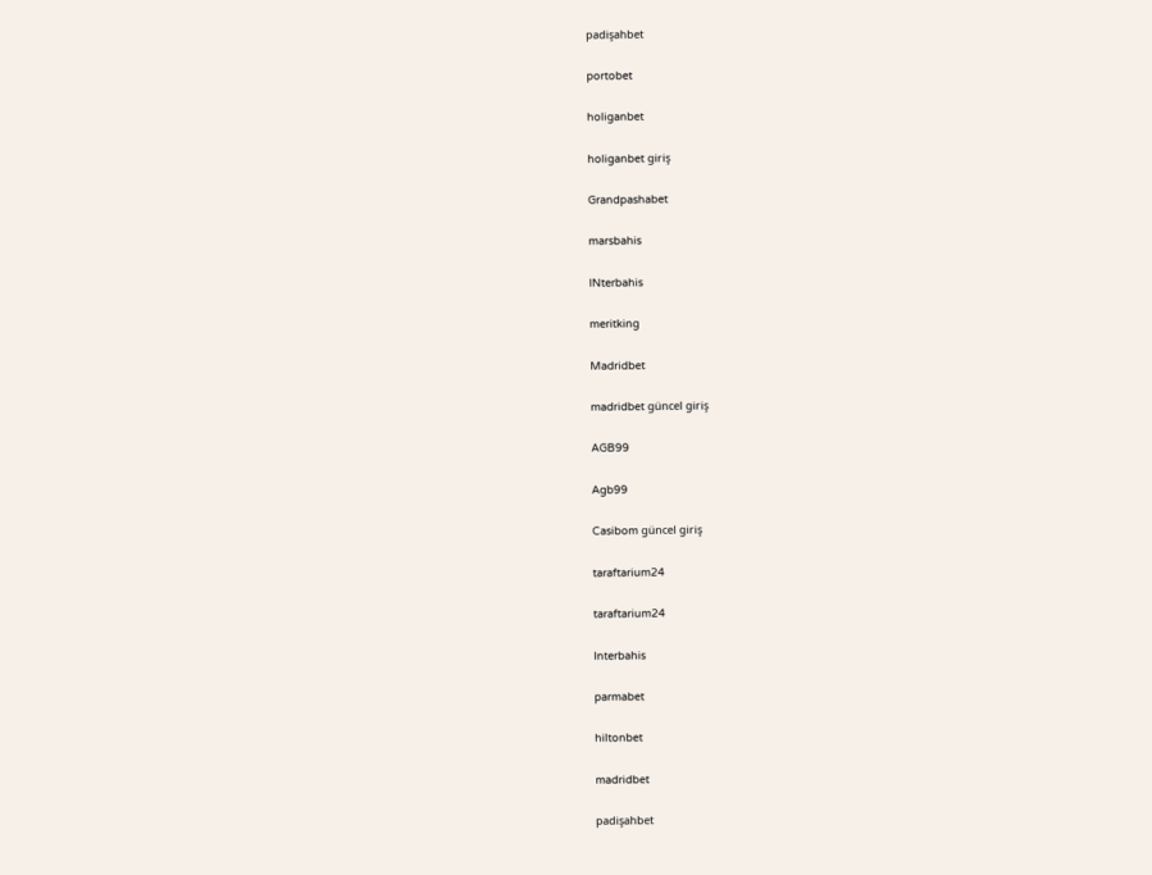padişahbet

portobet

holiganbet

holiganbet giriş

Grandpashabet

marsbahis

INterbahis

meritking

Madridbet

madridbet güncel giriş

AGB99

Agb99

Casibom güncel giriş

taraftarium24

taraftarium24

Interbahis

parmabet

hiltonbet

madridbet

padişahbet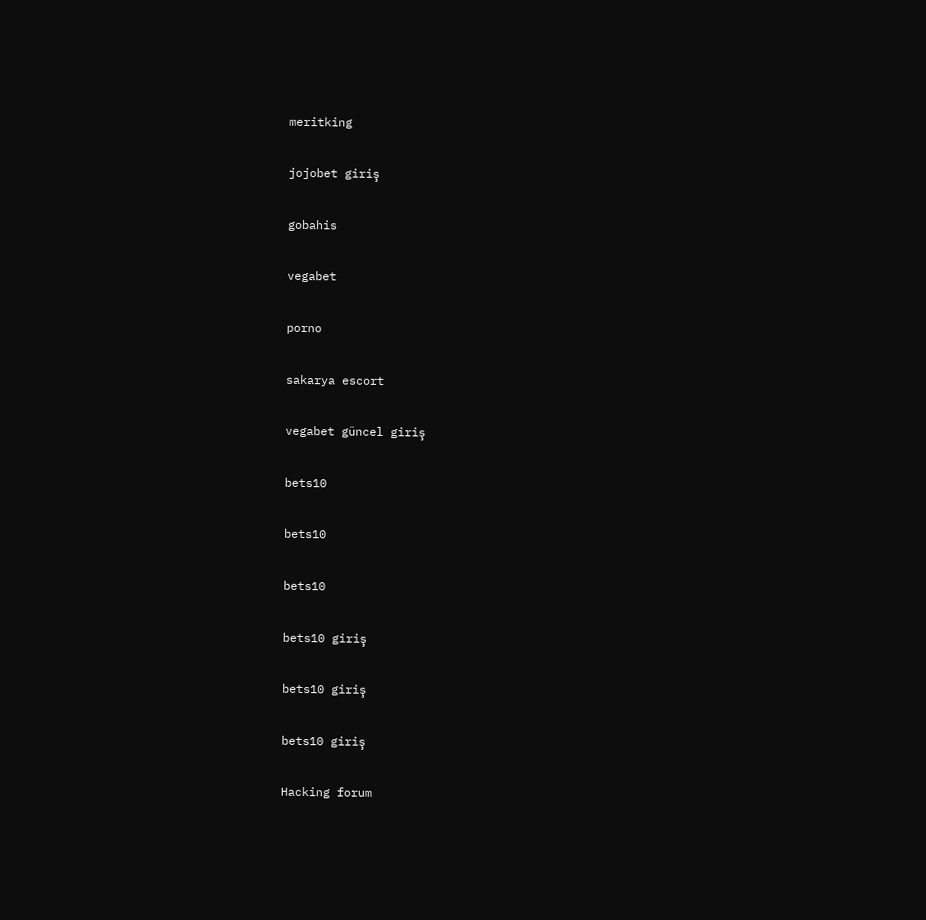meritking

jojobet giriş

gobahis

vegabet

porno

sakarya escort

vegabet güncel giriş

bets10

bets10

bets10

bets10 giriş

bets10 giriş

bets10 giriş

Hacking forum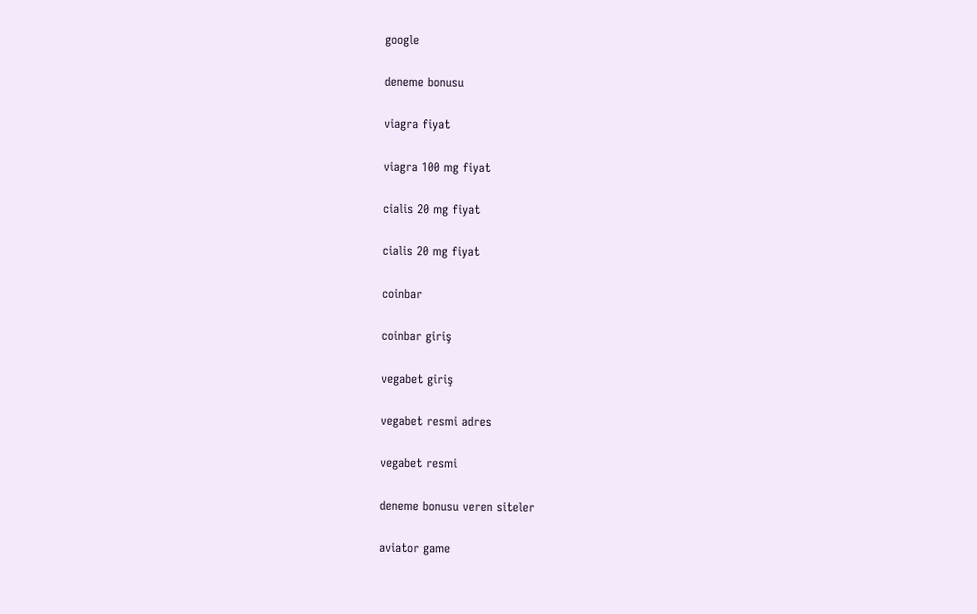google

deneme bonusu

viagra fiyat

viagra 100 mg fiyat

cialis 20 mg fiyat

cialis 20 mg fiyat

coinbar

coinbar giriş

vegabet giriş

vegabet resmi adres

vegabet resmi

deneme bonusu veren siteler

aviator game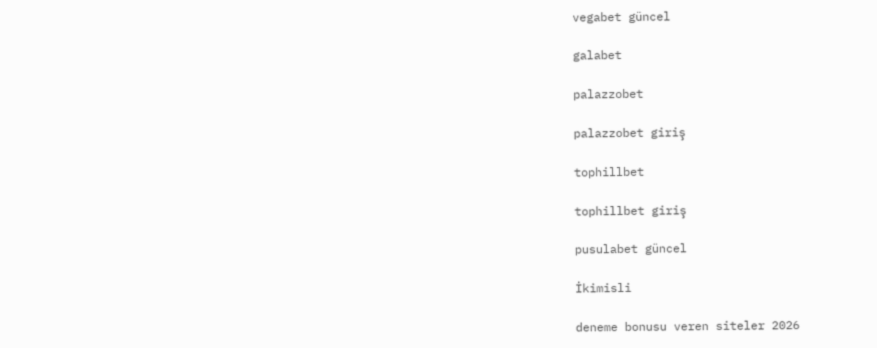vegabet güncel

galabet

palazzobet

palazzobet giriş

tophillbet

tophillbet giriş

pusulabet güncel

İkimisli

deneme bonusu veren siteler 2026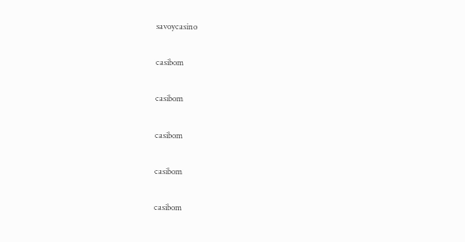savoycasino

casibom

casibom

casibom

casibom

casibom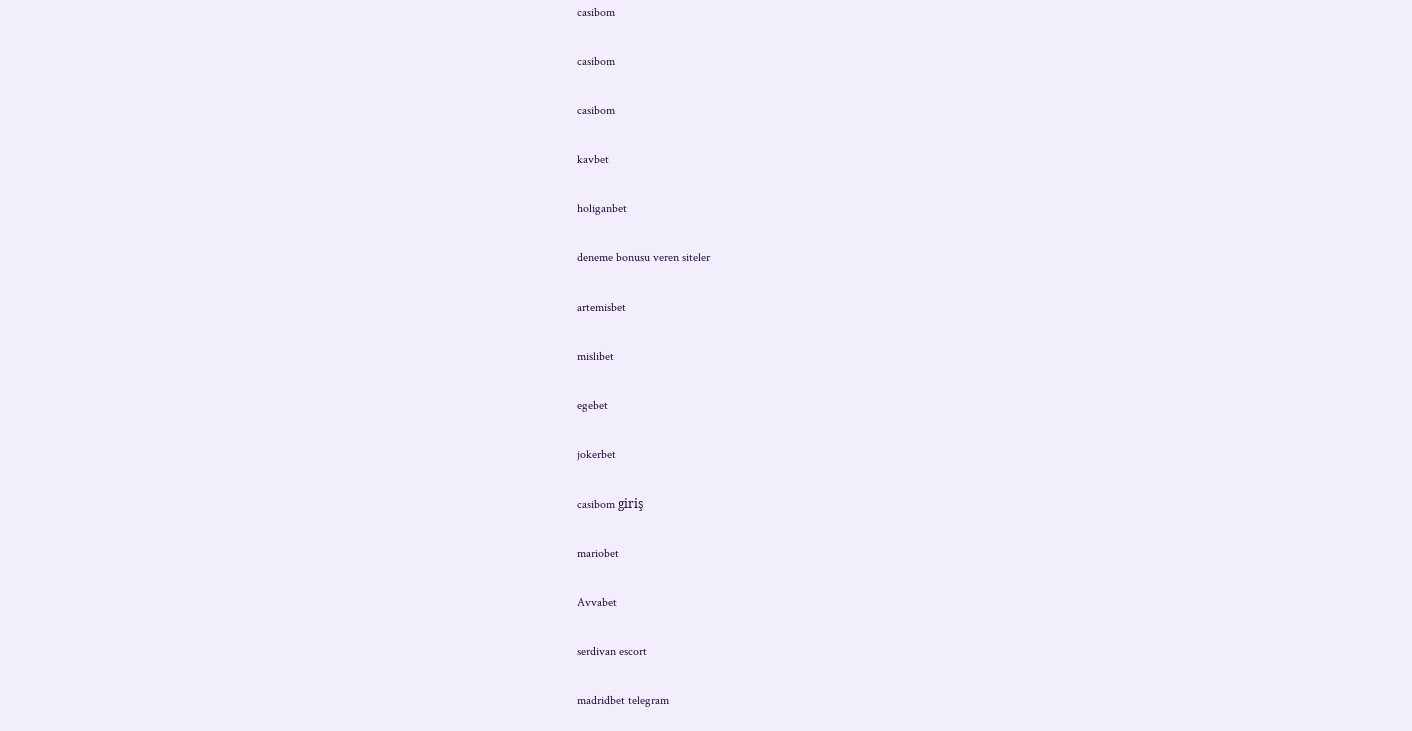casibom

casibom

casibom

kavbet

holiganbet

deneme bonusu veren siteler

artemisbet

mislibet

egebet

jokerbet

casibom giriş

mariobet

Avvabet

serdivan escort

madridbet telegram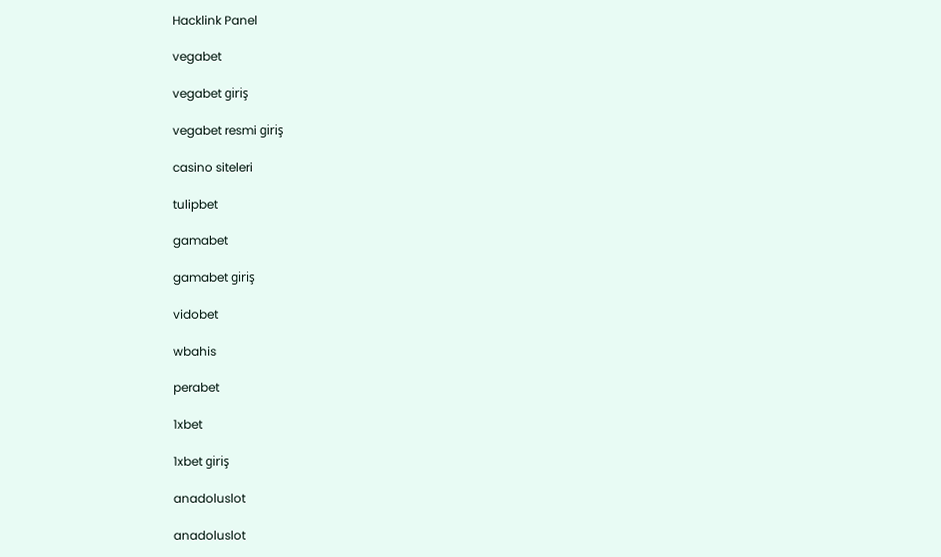Hacklink Panel

vegabet

vegabet giriş

vegabet resmi giriş

casino siteleri

tulipbet

gamabet

gamabet giriş

vidobet

wbahis

perabet

1xbet

1xbet giriş

anadoluslot

anadoluslot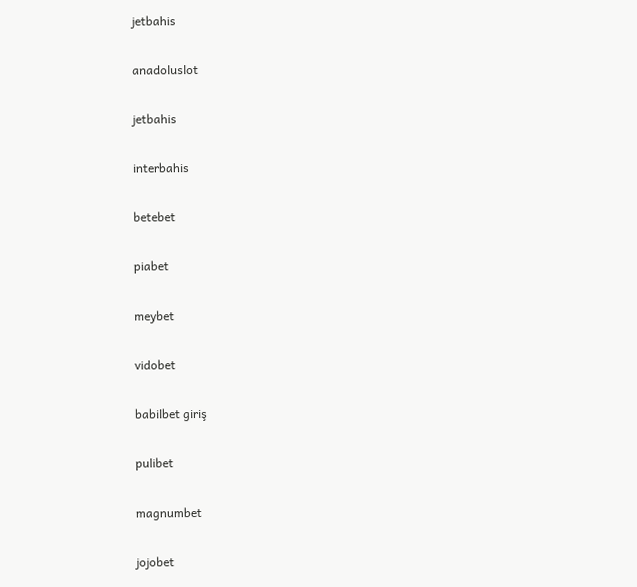jetbahis

anadoluslot

jetbahis

interbahis

betebet

piabet

meybet

vidobet

babilbet giriş

pulibet

magnumbet

jojobet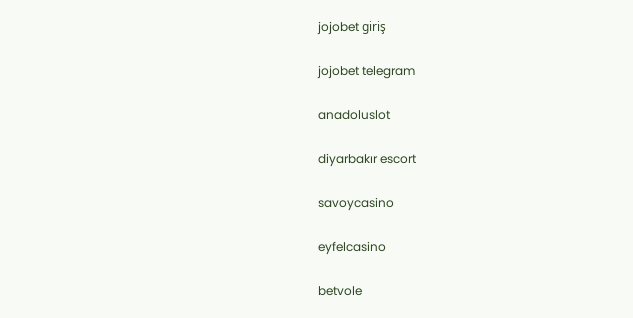jojobet giriş

jojobet telegram

anadoluslot

diyarbakır escort

savoycasino

eyfelcasino

betvole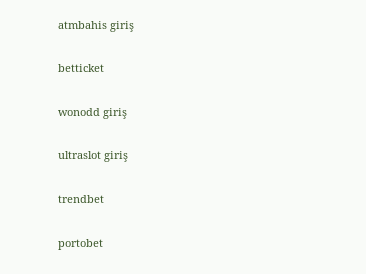atmbahis giriş

betticket

wonodd giriş

ultraslot giriş

trendbet

portobet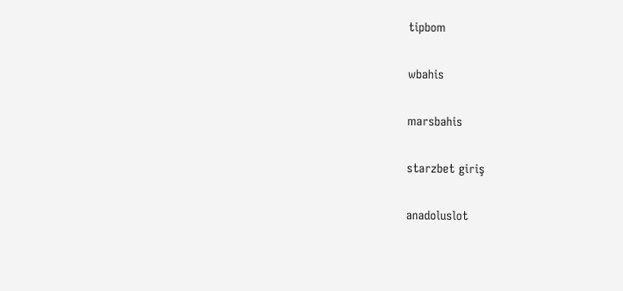tipbom

wbahis

marsbahis

starzbet giriş

anadoluslot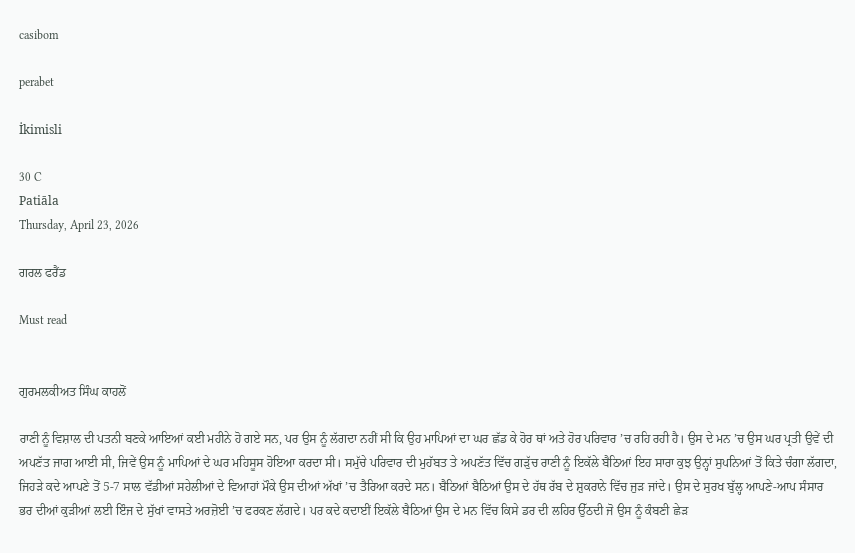casibom

perabet

İkimisli

30 C
Patiāla
Thursday, April 23, 2026

ਗਰਲ ਫਰੈਂਡ

Must read


ਗੁਰਮਲਕੀਅਤ ਸਿੰਘ ਕਾਹਲੋਂ

ਰਾਣੀ ਨੂੰ ਵਿਸ਼ਾਲ ਦੀ ਪਤਨੀ ਬਣਕੇ ਆਇਆਂ ਕਈ ਮਹੀਨੇ ਹੋ ਗਏ ਸਨ, ਪਰ ਉਸ ਨੂੰ ਲੱਗਦਾ ਨਹੀਂ ਸੀ ਕਿ ਉਹ ਮਾਪਿਆਂ ਦਾ ਘਰ ਛੱਡ ਕੇ ਹੋਰ ਥਾਂ ਅਤੇ ਹੋਰ ਪਰਿਵਾਰ ’ਚ ਰਹਿ ਰਹੀ ਹੈ। ਉਸ ਦੇ ਮਨ ’ਚ ਉਸ ਘਰ ਪ੍ਰਤੀ ਉਵੇਂ ਦੀ ਅਪਣੱਤ ਜਾਗ ਆਈ ਸੀ, ਜਿਵੇਂ ਉਸ ਨੂੰ ਮਾਪਿਆਂ ਦੇ ਘਰ ਮਹਿਸੂਸ ਹੋਇਆ ਕਰਦਾ ਸੀ। ਸਮੁੱਚੇ ਪਰਿਵਾਰ ਦੀ ਮੁਹੱਬਤ ਤੇ ਅਪਣੱਤ ਵਿੱਚ ਗੜੁੱਚ ਰਾਣੀ ਨੂੰ ਇਕੱਲੇ ਬੈਠਿਆਂ ਇਹ ਸਾਰਾ ਕੁਝ ਉਨ੍ਹਾਂ ਸੁਪਨਿਆਂ ਤੋਂ ਕਿਤੇ ਚੰਗਾ ਲੱਗਦਾ, ਜਿਹੜੇ ਕਦੇ ਆਪਣੇ ਤੋਂ 5-7 ਸਾਲ ਵੱਡੀਆਂ ਸਹੇਲੀਆਂ ਦੇ ਵਿਆਹਾਂ ਮੌਕੇ ਉਸ ਦੀਆਂ ਅੱਖਾਂ ’ਚ ਤੈਰਿਆ ਕਰਦੇ ਸਨ। ਬੈਠਿਆਂ ਬੈਠਿਆਂ ਉਸ ਦੇ ਹੱਥ ਰੱਬ ਦੇ ਸ਼ੁਕਰਾਨੇ ਵਿੱਚ ਜੁੜ ਜਾਂਦੇ। ਉਸ ਦੇ ਸੁਰਖ ਬੁੱਲ੍ਹ ਆਪਣੇ-ਆਪ ਸੰਸਾਰ ਭਰ ਦੀਆਂ ਕੁੜੀਆਂ ਲਈ ਇੰਜ ਦੇ ਸੁੱਖਾਂ ਵਾਸਤੇ ਅਰਜ਼ੋਈ ’ਚ ਫਰਕਣ ਲੱਗਦੇ। ਪਰ ਕਦੇ ਕਦਾਈਂ ਇਕੱਲੇ ਬੈਠਿਆਂ ਉਸ ਦੇ ਮਨ ਵਿੱਚ ਕਿਸੇ ਡਰ ਦੀ ਲਹਿਰ ਉੱਠਦੀ ਜੋ ਉਸ ਨੂੰ ਕੰਬਣੀ ਛੇੜ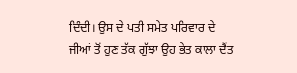ਦਿੰਦੀ। ਉਸ ਦੇ ਪਤੀ ਸਮੇਤ ਪਰਿਵਾਰ ਦੇ ਜੀਆਂ ਤੋਂ ਹੁਣ ਤੱਕ ਗੁੱਝਾ ਉਹ ਭੇਤ ਕਾਲਾ ਦੈਂਤ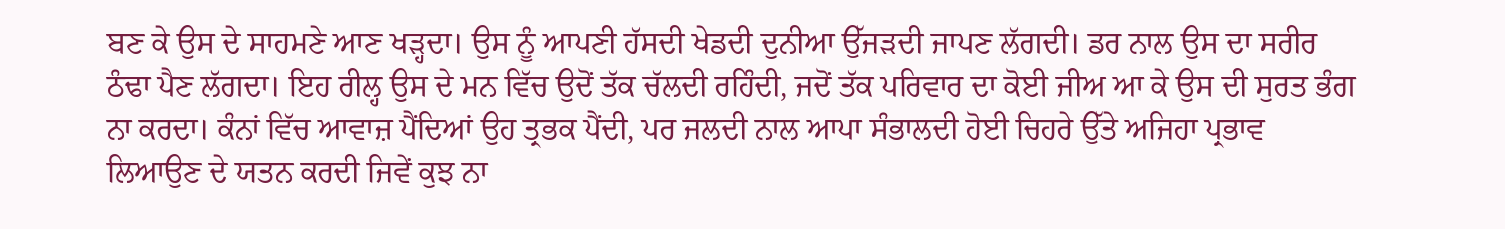ਬਣ ਕੇ ਉਸ ਦੇ ਸਾਹਮਣੇ ਆਣ ਖੜ੍ਹਦਾ। ਉਸ ਨੂੰ ਆਪਣੀ ਹੱਸਦੀ ਖੇਡਦੀ ਦੁਨੀਆ ਉੱਜੜਦੀ ਜਾਪਣ ਲੱਗਦੀ। ਡਰ ਨਾਲ ਉਸ ਦਾ ਸਰੀਰ ਠੰਢਾ ਪੈਣ ਲੱਗਦਾ। ਇਹ ਰੀਲ੍ਹ ਉਸ ਦੇ ਮਨ ਵਿੱਚ ਉਦੋਂ ਤੱਕ ਚੱਲਦੀ ਰਹਿੰਦੀ, ਜਦੋਂ ਤੱਕ ਪਰਿਵਾਰ ਦਾ ਕੋਈ ਜੀਅ ਆ ਕੇ ਉਸ ਦੀ ਸੁਰਤ ਭੰਗ ਨਾ ਕਰਦਾ। ਕੰਨਾਂ ਵਿੱਚ ਆਵਾਜ਼ ਪੈਂਦਿਆਂ ਉਹ ਤ੍ਰਭਕ ਪੈਂਦੀ, ਪਰ ਜਲਦੀ ਨਾਲ ਆਪਾ ਸੰਭਾਲਦੀ ਹੋਈ ਚਿਹਰੇ ਉੱਤੇ ਅਜਿਹਾ ਪ੍ਰਭਾਵ ਲਿਆਉਣ ਦੇ ਯਤਨ ਕਰਦੀ ਜਿਵੇਂ ਕੁਝ ਨਾ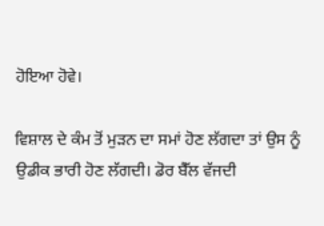ਹੋਇਆ ਹੋਵੇ।

ਵਿਸ਼ਾਲ ਦੇ ਕੰਮ ਤੋਂ ਮੁੜਨ ਦਾ ਸਮਾਂ ਹੋਣ ਲੱਗਦਾ ਤਾਂ ਉਸ ਨੂੰ ਉਡੀਕ ਭਾਰੀ ਹੋਣ ਲੱਗਦੀ। ਡੋਰ ਬੈੱਲ ਵੱਜਦੀ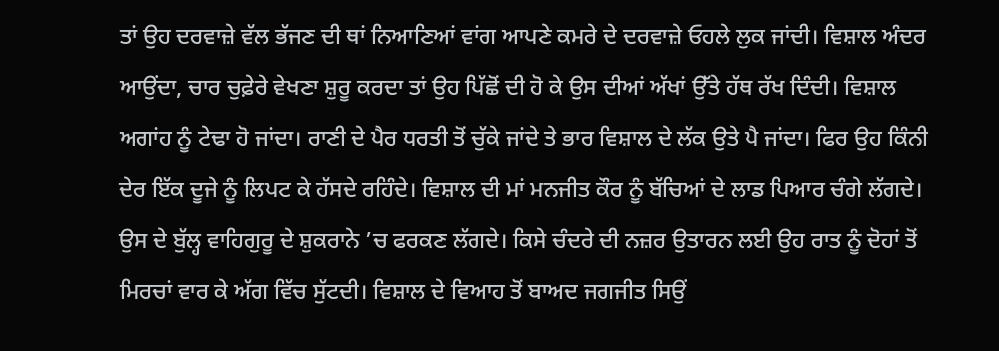ਤਾਂ ਉਹ ਦਰਵਾਜ਼ੇ ਵੱਲ ਭੱਜਣ ਦੀ ਥਾਂ ਨਿਆਣਿਆਂ ਵਾਂਗ ਆਪਣੇ ਕਮਰੇ ਦੇ ਦਰਵਾਜ਼ੇ ਓਹਲੇ ਲੁਕ ਜਾਂਦੀ। ਵਿਸ਼ਾਲ ਅੰਦਰ ਆਉਂਦਾ, ਚਾਰ ਚੁਫ਼ੇਰੇ ਵੇਖਣਾ ਸ਼ੁਰੂ ਕਰਦਾ ਤਾਂ ਉਹ ਪਿੱਛੋਂ ਦੀ ਹੋ ਕੇ ਉਸ ਦੀਆਂ ਅੱਖਾਂ ਉੱਤੇ ਹੱਥ ਰੱਖ ਦਿੰਦੀ। ਵਿਸ਼ਾਲ ਅਗਾਂਹ ਨੂੰ ਟੇਢਾ ਹੋ ਜਾਂਦਾ। ਰਾਣੀ ਦੇ ਪੈਰ ਧਰਤੀ ਤੋਂ ਚੁੱਕੇ ਜਾਂਦੇ ਤੇ ਭਾਰ ਵਿਸ਼ਾਲ ਦੇ ਲੱਕ ਉਤੇ ਪੈ ਜਾਂਦਾ। ਫਿਰ ਉਹ ਕਿੰਨੀ ਦੇਰ ਇੱਕ ਦੂਜੇ ਨੂੰ ਲਿਪਟ ਕੇ ਹੱਸਦੇ ਰਹਿੰਦੇ। ਵਿਸ਼ਾਲ ਦੀ ਮਾਂ ਮਨਜੀਤ ਕੌਰ ਨੂੰ ਬੱਚਿਆਂ ਦੇ ਲਾਡ ਪਿਆਰ ਚੰਗੇ ਲੱਗਦੇ। ਉਸ ਦੇ ਬੁੱਲ੍ਹ ਵਾਹਿਗੁਰੂ ਦੇ ਸ਼ੁਕਰਾਨੇ ’ਚ ਫਰਕਣ ਲੱਗਦੇ। ਕਿਸੇ ਚੰਦਰੇ ਦੀ ਨਜ਼ਰ ਉਤਾਰਨ ਲਈ ਉਹ ਰਾਤ ਨੂੰ ਦੋਹਾਂ ਤੋਂ ਮਿਰਚਾਂ ਵਾਰ ਕੇ ਅੱਗ ਵਿੱਚ ਸੁੱਟਦੀ। ਵਿਸ਼ਾਲ ਦੇ ਵਿਆਹ ਤੋਂ ਬਾਅਦ ਜਗਜੀਤ ਸਿਉਂ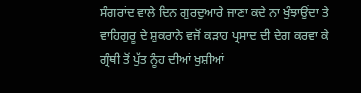ਸੰਗਰਾਂਦ ਵਾਲੇ ਦਿਨ ਗੁਰਦੁਆਰੇ ਜਾਣਾ ਕਦੇ ਨਾ ਖੁੰਝਾਉਂਦਾ ਤੇ ਵਾਹਿਗੁਰੂ ਦੇ ਸ਼ੁਕਰਾਨੇ ਵਜੋਂ ਕੜਾਹ ਪ੍ਰਸਾਦ ਦੀ ਦੇਗ ਕਰਵਾ ਕੇ ਗ੍ਰੰਥੀ ਤੋਂ ਪੁੱਤ ਨੂੰਹ ਦੀਆਂ ਖੁਸ਼ੀਆਂ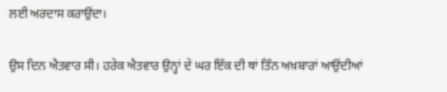ਲਈ ਅਰਦਾਸ ਕਰਾਉਂਦਾ।

ਉਸ ਦਿਨ ਐਤਵਾਰ ਸੀ। ਹਰੇਕ ਐਤਵਾਰ ਉਨ੍ਹਾਂ ਦੇ ਘਰ ਇੱਕ ਦੀ ਥਾਂ ਤਿੰਨ ਅਖ਼ਬਾਰਾਂ ਆਉਂਦੀਆਂ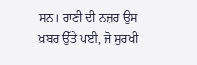ਸਨ। ਰਾਣੀ ਦੀ ਨਜ਼ਰ ਉਸ ਖ਼ਬਰ ਉੱਤੇ ਪਈ, ਜੋ ਸੁਰਖੀ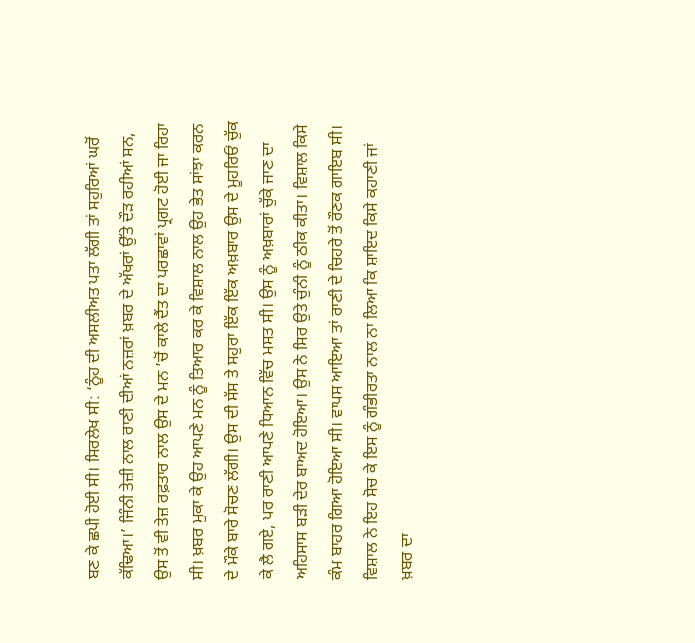ਬਣ ਕੇ ਛਪੀ ਹੋਈ ਸੀ। ਸਿਰਲੇਖ ਸੀ: ‘ਨੂੰਹ ਦੀ ਅਸਲੀਅਤ ਪਤਾ ਲੱਗੀ ਤਾਂ ਸਹੁਰਿਆਂ ਘਰੋਂ ਕੱਢਿਆ।’ ਜਿੰਨੀ ਤੇਜ਼ੀ ਨਾਲ ਰਾਣੀ ਦੀਆਂ ਨਜ਼ਰਾਂ ਖ਼ਬਰ ਦੇ ਅੱਖਰਾਂ ਉੱਤੇ ਦੌੜ ਰਹੀਆਂ ਸਨ, ਉਸ ਤੋਂ ਵੀ ਤੇਜ਼ ਰਫ਼ਤਾਰ ਨਾਲ ਉਸ ਦੇ ਮਨ ’ਚੋਂ ਕਾਲੇ ਦੈਂਤ ਦਾ ਪਰਛਾਵਾਂ ਪ੍ਰਗਟ ਹੋਈ ਜਾ ਰਿਹਾ ਸੀ। ਖ਼ਬਰ ਮੁਕਾ ਕੇ ਉਹ ਆਪਣੇ ਮਨ ਨੂੰ ਤਿਆਰ ਕਰ ਕੇ ਵਿਸ਼ਾਲ ਨਾਲ ਉਹ ਭੇਤ ਸਾਂਝਾ ਕਰਨ ਦੇ ਮੌਕੇ ਬਾਰੇ ਸੋਚਣ ਲੱਗੀ। ਉਸ ਦੀ ਸੱਸ ਤੇ ਸਹੁਰਾ ਇੱਕ ਇੱਕ ਅਖ਼ਬਾਰ ਉਸ ਦੇ ਮੂਹਰਿਓਂ ਚੁੱਕ ਕੇ ਲੈ ਗਏ, ਪਰ ਰਾਣੀ ਆਪਣੇ ਧਿਆਨ ਵਿੱਚ ਮਸਤ ਸੀ। ਉਸ ਨੂੰ ਅਖ਼ਬਾਰਾਂ ਚੁੱਕੇ ਜਾਣ ਦਾ ਅਹਿਸਾਸ ਬੜੀ ਦੇਰ ਬਾਅਦ ਹੋਇਆ। ਉਸ ਨੇ ਸਿਰ ਉਤੇ ਚੁੰਨੀ ਨੂੰ ਠੀਕ ਕੀਤਾ। ਵਿਸ਼ਾਲ ਕਿਸੇ ਕੰਮ ਬਾਹਰ ਗਿਆ ਹੋਇਆ ਸੀ। ਵਾਪਸ ਆਇਆ ਤਾਂ ਰਾਣੀ ਦੇ ਚਿਹਰੇ ਤੋਂ ਰੌਣਕ ਗਾਇਬ ਸੀ। ਵਿਸ਼ਾਲ ਨੇ ਇਹ ਸੋਚ ਕੇ ਇਸ ਨੂੰ ਗੰਭੀਰਤਾ ਨਾਲ ਨਾ ਲਿਆ ਕਿ ਸ਼ਾਇਦ ਕਿਸੇ ਕਹਾਣੀ ਜਾਂ ਖ਼ਬਰ ਦਾ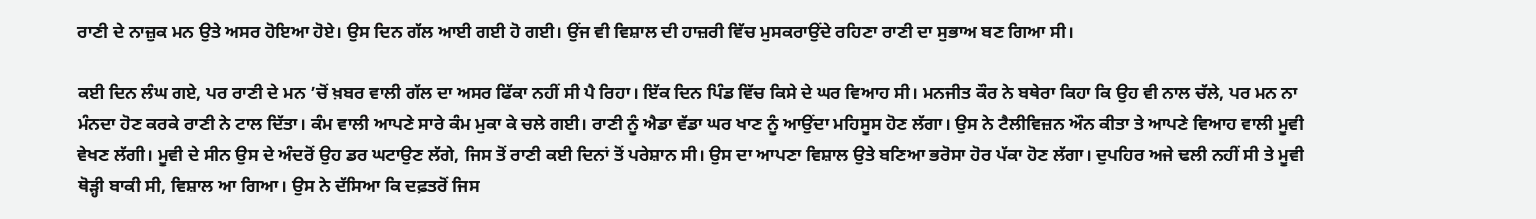ਰਾਣੀ ਦੇ ਨਾਜ਼ੁਕ ਮਨ ਉਤੇ ਅਸਰ ਹੋਇਆ ਹੋਏ। ਉਸ ਦਿਨ ਗੱਲ ਆਈ ਗਈ ਹੋ ਗਈ। ਉਂਜ ਵੀ ਵਿਸ਼ਾਲ ਦੀ ਹਾਜ਼ਰੀ ਵਿੱਚ ਮੁਸਕਰਾਉਂਦੇ ਰਹਿਣਾ ਰਾਣੀ ਦਾ ਸੁਭਾਅ ਬਣ ਗਿਆ ਸੀ।

ਕਈ ਦਿਨ ਲੰਘ ਗਏ, ਪਰ ਰਾਣੀ ਦੇ ਮਨ ’ਚੋਂ ਖ਼ਬਰ ਵਾਲੀ ਗੱਲ ਦਾ ਅਸਰ ਫਿੱਕਾ ਨਹੀਂ ਸੀ ਪੈ ਰਿਹਾ। ਇੱਕ ਦਿਨ ਪਿੰਡ ਵਿੱਚ ਕਿਸੇ ਦੇ ਘਰ ਵਿਆਹ ਸੀ। ਮਨਜੀਤ ਕੌਰ ਨੇ ਬਥੇਰਾ ਕਿਹਾ ਕਿ ਉਹ ਵੀ ਨਾਲ ਚੱਲੇ, ਪਰ ਮਨ ਨਾ ਮੰਨਦਾ ਹੋਣ ਕਰਕੇ ਰਾਣੀ ਨੇ ਟਾਲ ਦਿੱਤਾ। ਕੰਮ ਵਾਲੀ ਆਪਣੇ ਸਾਰੇ ਕੰਮ ਮੁਕਾ ਕੇ ਚਲੇ ਗਈ। ਰਾਣੀ ਨੂੰ ਐਡਾ ਵੱਡਾ ਘਰ ਖਾਣ ਨੂੰ ਆਉਂਦਾ ਮਹਿਸੂਸ ਹੋਣ ਲੱਗਾ। ਉਸ ਨੇ ਟੈਲੀਵਿਜ਼ਨ ਔਨ ਕੀਤਾ ਤੇ ਆਪਣੇ ਵਿਆਹ ਵਾਲੀ ਮੂਵੀ ਵੇਖਣ ਲੱਗੀ। ਮੂਵੀ ਦੇ ਸੀਨ ਉਸ ਦੇ ਅੰਦਰੋਂ ਉਹ ਡਰ ਘਟਾਉਣ ਲੱਗੇ, ਜਿਸ ਤੋਂ ਰਾਣੀ ਕਈ ਦਿਨਾਂ ਤੋਂ ਪਰੇਸ਼ਾਨ ਸੀ। ਉਸ ਦਾ ਆਪਣਾ ਵਿਸ਼ਾਲ ਉਤੇ ਬਣਿਆ ਭਰੋਸਾ ਹੋਰ ਪੱਕਾ ਹੋਣ ਲੱਗਾ। ਦੁਪਹਿਰ ਅਜੇ ਢਲੀ ਨਹੀਂ ਸੀ ਤੇ ਮੂਵੀ ਥੋੜ੍ਹੀ ਬਾਕੀ ਸੀ, ਵਿਸ਼ਾਲ ਆ ਗਿਆ। ਉਸ ਨੇ ਦੱਸਿਆ ਕਿ ਦਫ਼ਤਰੋਂ ਜਿਸ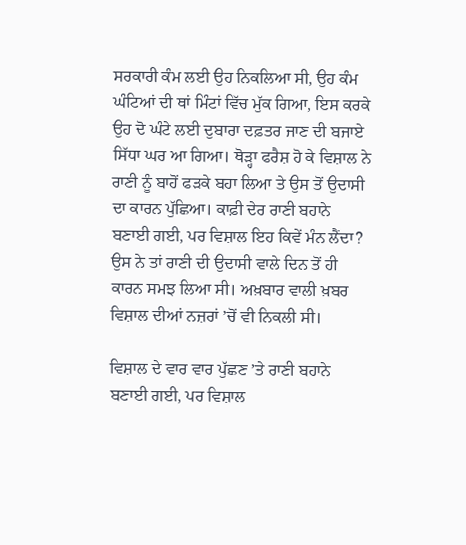ਸਰਕਾਰੀ ਕੰਮ ਲਈ ਉਹ ਨਿਕਲਿਆ ਸੀ, ਉਹ ਕੰਮ ਘੰਟਿਆਂ ਦੀ ਥਾਂ ਮਿੰਟਾਂ ਵਿੱਚ ਮੁੱਕ ਗਿਆ, ਇਸ ਕਰਕੇ ਉਹ ਦੋ ਘੰਟੇ ਲਈ ਦੁਬਾਰਾ ਦਫ਼ਤਰ ਜਾਣ ਦੀ ਬਜਾਏ ਸਿੱਧਾ ਘਰ ਆ ਗਿਆ। ਥੋੜ੍ਹਾ ਫਰੈਸ਼ ਹੋ ਕੇ ਵਿਸ਼ਾਲ ਨੇ ਰਾਣੀ ਨੂੰ ਬਾਹੋਂ ਫੜਕੇ ਬਹਾ ਲਿਆ ਤੇ ਉਸ ਤੋਂ ਉਦਾਸੀ ਦਾ ਕਾਰਨ ਪੁੱਛਿਆ। ਕਾਫ਼ੀ ਦੇਰ ਰਾਣੀ ਬਹਾਨੇ ਬਣਾਈ ਗਈ, ਪਰ ਵਿਸ਼ਾਲ ਇਹ ਕਿਵੇਂ ਮੰਨ ਲੈਂਦਾ? ਉਸ ਨੇ ਤਾਂ ਰਾਣੀ ਦੀ ਉਦਾਸੀ ਵਾਲੇ ਦਿਨ ਤੋਂ ਹੀ ਕਾਰਨ ਸਮਝ ਲਿਆ ਸੀ। ਅਖ਼ਬਾਰ ਵਾਲੀ ਖ਼ਬਰ ਵਿਸ਼ਾਲ ਦੀਆਂ ਨਜ਼ਰਾਂ ’ਚੋਂ ਵੀ ਨਿਕਲੀ ਸੀ।

ਵਿਸ਼ਾਲ ਦੇ ਵਾਰ ਵਾਰ ਪੁੱਛਣ ’ਤੇ ਰਾਣੀ ਬਹਾਨੇ ਬਣਾਈ ਗਈ, ਪਰ ਵਿਸ਼ਾਲ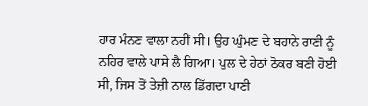ਹਾਰ ਮੰਨਣ ਵਾਲਾ ਨਹੀਂ ਸੀ। ਉਹ ਘੁੰਮਣ ਦੇ ਬਹਾਨੇ ਰਾਣੀ ਨੂੰ ਨਹਿਰ ਵਾਲੇ ਪਾਸੇ ਲੈ ਗਿਆ। ਪੁਲ ਦੇ ਹੇਠਾਂ ਠੋਕਰ ਬਣੀ ਹੋਈ ਸੀ, ਜਿਸ ਤੋਂ ਤੇਜ਼ੀ ਨਾਲ ਡਿੱਗਦਾ ਪਾਣੀ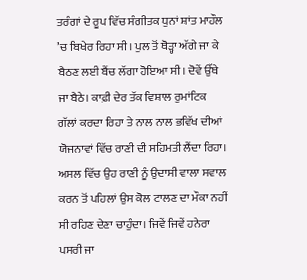ਤਰੰਗਾਂ ਦੇ ਰੂਪ ਵਿੱਚ ਸੰਗੀਤਕ ਧੁਨਾਂ ਸ਼ਾਂਤ ਮਾਹੌਲ ’ਚ ਬਿਖੇਰ ਰਿਹਾ ਸੀ। ਪੁਲ ਤੋਂ ਥੋੜ੍ਹਾ ਅੱਗੇ ਜਾ ਕੇ ਬੈਠਣ ਲਈ ਬੈਂਚ ਲੱਗਾ ਹੋਇਆ ਸੀ। ਦੋਵੇਂ ਉੱਥੇ ਜਾ ਬੈਠੇ। ਕਾਫ਼ੀ ਦੇਰ ਤੱਕ ਵਿਸ਼ਾਲ ਰੁਮਾਂਟਿਕ ਗੱਲਾਂ ਕਰਦਾ ਰਿਹਾ ਤੇ ਨਾਲ ਨਾਲ ਭਵਿੱਖ ਦੀਆਂ ਯੋਜਨਾਵਾਂ ਵਿੱਚ ਰਾਣੀ ਦੀ ਸਹਿਮਤੀ ਲੈਂਦਾ ਰਿਹਾ। ਅਸਲ ਵਿੱਚ ਉਹ ਰਾਣੀ ਨੂੰ ਉਦਾਸੀ ਵਾਲਾ ਸਵਾਲ ਕਰਨ ਤੋਂ ਪਹਿਲਾਂ ਉਸ ਕੋਲ ਟਾਲਣ ਦਾ ਮੌਕਾ ਨਹੀਂ ਸੀ ਰਹਿਣ ਦੇਣਾ ਚਾਹੁੰਦਾ। ਜਿਵੇਂ ਜਿਵੇਂ ਹਨੇਰਾ ਪਸਰੀ ਜਾ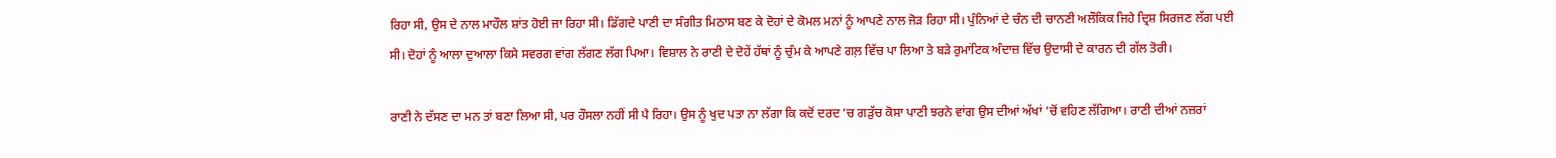ਰਿਹਾ ਸੀ, ਉਸ ਦੇ ਨਾਲ ਮਾਹੌਲ ਸ਼ਾਂਤ ਹੋਈ ਜਾ ਰਿਹਾ ਸੀ। ਡਿੱਗਦੇ ਪਾਣੀ ਦਾ ਸੰਗੀਤ ਮਿਠਾਸ ਬਣ ਕੇ ਦੋਹਾਂ ਦੇ ਕੋਮਲ ਮਨਾਂ ਨੂੰ ਆਪਣੇ ਨਾਲ ਜੋੜ ਰਿਹਾ ਸੀ। ਪੁੰਨਿਆਂ ਦੇ ਚੰਨ ਦੀ ਚਾਨਣੀ ਅਲੌਕਿਕ ਜਿਹੇ ਦ੍ਰਿਸ਼ ਸਿਰਜਣ ਲੱਗ ਪਈ ਸੀ। ਦੋਹਾਂ ਨੂੰ ਆਲਾ ਦੁਆਲਾ ਕਿਸੇ ਸਵਰਗ ਵਾਂਗ ਲੱਗਣ ਲੱਗ ਪਿਆ। ਵਿਸ਼ਾਲ ਨੇ ਰਾਣੀ ਦੇ ਦੋਹੇਂ ਹੱਥਾਂ ਨੂੰ ਚੁੰਮ ਕੇ ਆਪਣੇ ਗਲ਼ ਵਿੱਚ ਪਾ ਲਿਆ ਤੇ ਬੜੇ ਰੁਮਾਂਟਿਕ ਅੰਦਾਜ਼ ਵਿੱਚ ਉਦਾਸੀ ਦੇ ਕਾਰਨ ਦੀ ਗੱਲ ਤੋਰੀ।

ਰਾਣੀ ਨੇ ਦੱਸਣ ਦਾ ਮਨ ਤਾਂ ਬਣਾ ਲਿਆ ਸੀ, ਪਰ ਹੌਸਲਾ ਨਹੀਂ ਸੀ ਪੈ ਰਿਹਾ। ਉਸ ਨੂੰ ਖੁਦ ਪਤਾ ਨਾ ਲੱਗਾ ਕਿ ਕਦੋਂ ਦਰਦ ’ਚ ਗੜੁੱਚ ਕੋਸਾ ਪਾਣੀ ਝਰਨੇ ਵਾਂਗ ਉਸ ਦੀਆਂ ਅੱਖਾਂ ’ਚੋਂ ਵਹਿਣ ਲੱਗਿਆ। ਰਾਣੀ ਦੀਆਂ ਨਜ਼ਰਾਂ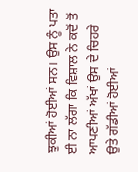ਝੁਕੀਆਂ ਹੋਈਆਂ ਸਨ। ਉਸ ਨੂੰ ਪਤਾ ਈ ਨਾ ਲੱਗਾ ਕਿ ਵਿਸ਼ਾਲ ਨੇ ਕਦੋਂ ਤੋਂ ਆਪਣੀਆਂ ਅੱਖਾਂ ਉਸ ਦੇ ਚਿਹਰੇ ਉਤੇ ਗੱਡੀਆਂ ਹੋਈਆਂ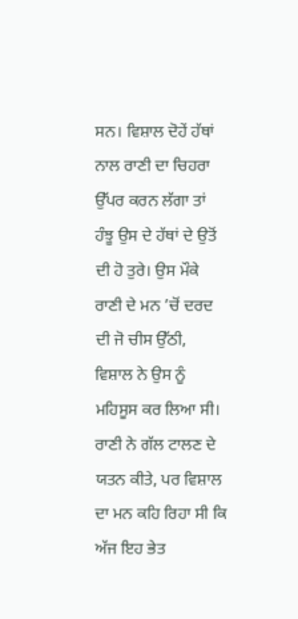ਸਨ। ਵਿਸ਼ਾਲ ਦੋਹੇਂ ਹੱਥਾਂ ਨਾਲ ਰਾਣੀ ਦਾ ਚਿਹਰਾ ਉੱਪਰ ਕਰਨ ਲੱਗਾ ਤਾਂ ਹੰਝੂ ਉਸ ਦੇ ਹੱਥਾਂ ਦੇ ਉਤੋਂ ਦੀ ਹੋ ਤੁਰੇ। ਉਸ ਮੌਕੇ ਰਾਣੀ ਦੇ ਮਨ ’ਚੋਂ ਦਰਦ ਦੀ ਜੋ ਚੀਸ ਉੱਠੀ, ਵਿਸ਼ਾਲ ਨੇ ਉਸ ਨੂੰ ਮਹਿਸੂਸ ਕਰ ਲਿਆ ਸੀ। ਰਾਣੀ ਨੇ ਗੱਲ ਟਾਲਣ ਦੇ ਯਤਨ ਕੀਤੇ, ਪਰ ਵਿਸ਼ਾਲ ਦਾ ਮਨ ਕਹਿ ਰਿਹਾ ਸੀ ਕਿ ਅੱਜ ਇਹ ਭੇਤ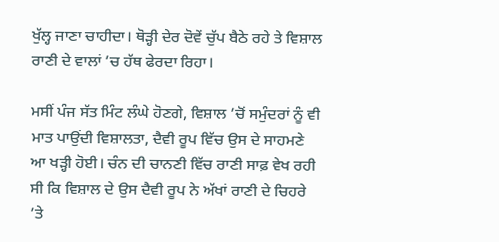ਖੁੱਲ੍ਹ ਜਾਣਾ ਚਾਹੀਦਾ। ਥੋੜ੍ਹੀ ਦੇਰ ਦੋਵੇਂ ਚੁੱਪ ਬੈਠੇ ਰਹੇ ਤੇ ਵਿਸ਼ਾਲ ਰਾਣੀ ਦੇ ਵਾਲਾਂ ’ਚ ਹੱਥ ਫੇਰਦਾ ਰਿਹਾ।

ਮਸੀਂ ਪੰਜ ਸੱਤ ਮਿੰਟ ਲੰਘੇ ਹੋਣਗੇ, ਵਿਸ਼ਾਲ ’ਚੋਂ ਸਮੁੰਦਰਾਂ ਨੂੰ ਵੀ ਮਾਤ ਪਾਉਂਦੀ ਵਿਸ਼ਾਲਤਾ, ਦੈਵੀ ਰੂਪ ਵਿੱਚ ਉਸ ਦੇ ਸਾਹਮਣੇ ਆ ਖੜ੍ਹੀ ਹੋਈ। ਚੰਨ ਦੀ ਚਾਨਣੀ ਵਿੱਚ ਰਾਣੀ ਸਾਫ਼ ਵੇਖ ਰਹੀ ਸੀ ਕਿ ਵਿਸ਼ਾਲ ਦੇ ਉਸ ਦੈਵੀ ਰੂਪ ਨੇ ਅੱਖਾਂ ਰਾਣੀ ਦੇ ਚਿਹਰੇ ’ਤੇ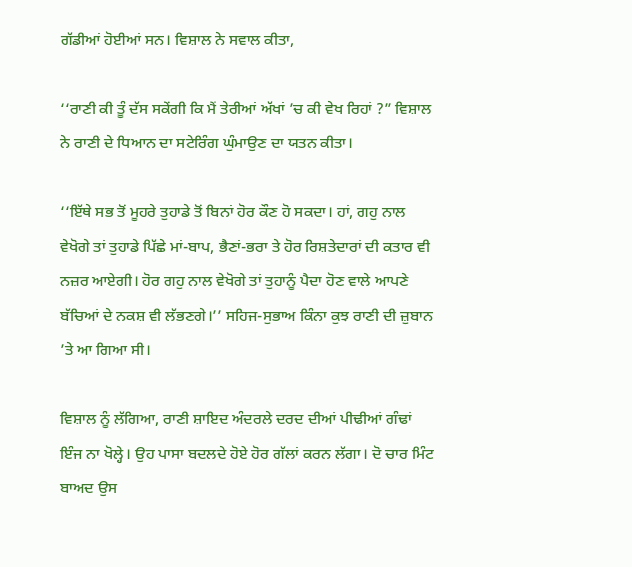ਗੱਡੀਆਂ ਹੋਈਆਂ ਸਨ। ਵਿਸ਼ਾਲ ਨੇ ਸਵਾਲ ਕੀਤਾ,

‘‘ਰਾਣੀ ਕੀ ਤੂੰ ਦੱਸ ਸਕੇਂਗੀ ਕਿ ਮੈਂ ਤੇਰੀਆਂ ਅੱਖਾਂ ’ਚ ਕੀ ਵੇਖ ਰਿਹਾਂ ?” ਵਿਸ਼ਾਲ ਨੇ ਰਾਣੀ ਦੇ ਧਿਆਨ ਦਾ ਸਟੇਰਿੰਗ ਘੁੰਮਾਉਣ ਦਾ ਯਤਨ ਕੀਤਾ।

‘‘ਇੱਥੇ ਸਭ ਤੋਂ ਮੂਹਰੇ ਤੁਹਾਡੇ ਤੋਂ ਬਿਨਾਂ ਹੋਰ ਕੌਣ ਹੋ ਸਕਦਾ। ਹਾਂ, ਗਹੁ ਨਾਲ ਵੇਖੋਗੇ ਤਾਂ ਤੁਹਾਡੇ ਪਿੱਛੇ ਮਾਂ-ਬਾਪ, ਭੈਣਾਂ-ਭਰਾ ਤੇ ਹੋਰ ਰਿਸ਼ਤੇਦਾਰਾਂ ਦੀ ਕਤਾਰ ਵੀ ਨਜ਼ਰ ਆਏਗੀ। ਹੋਰ ਗਹੁ ਨਾਲ ਵੇਖੋਗੇ ਤਾਂ ਤੁਹਾਨੂੰ ਪੈਦਾ ਹੋਣ ਵਾਲੇ ਆਪਣੇ ਬੱਚਿਆਂ ਦੇ ਨਕਸ਼ ਵੀ ਲੱਭਣਗੇ।’’ ਸਹਿਜ-ਸੁਭਾਅ ਕਿੰਨਾ ਕੁਝ ਰਾਣੀ ਦੀ ਜ਼ੁਬਾਨ ’ਤੇ ਆ ਗਿਆ ਸੀ।

ਵਿਸ਼ਾਲ ਨੂੰ ਲੱਗਿਆ, ਰਾਣੀ ਸ਼ਾਇਦ ਅੰਦਰਲੇ ਦਰਦ ਦੀਆਂ ਪੀਢੀਆਂ ਗੰਢਾਂ ਇੰਜ ਨਾ ਖੋਲ੍ਹੇ। ਉਹ ਪਾਸਾ ਬਦਲਦੇ ਹੋਏ ਹੋਰ ਗੱਲਾਂ ਕਰਨ ਲੱਗਾ। ਦੋ ਚਾਰ ਮਿੰਟ ਬਾਅਦ ਉਸ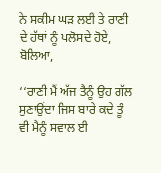ਨੇ ਸਕੀਮ ਘੜ ਲਈ ਤੇ ਰਾਣੀ ਦੇ ਹੱਥਾਂ ਨੂੰ ਪਲੋਸਦੇ ਹੋਏ, ਬੋਲਿਆ,

‘‘ਰਾਣੀ ਮੈਂ ਅੱਜ ਤੈਨੂੰ ਉਹ ਗੱਲ ਸੁਣਾਉਂਦਾ ਜਿਸ ਬਾਰੇ ਕਦੇ ਤੂੰ ਵੀ ਮੈਨੂੰ ਸਵਾਲ ਈ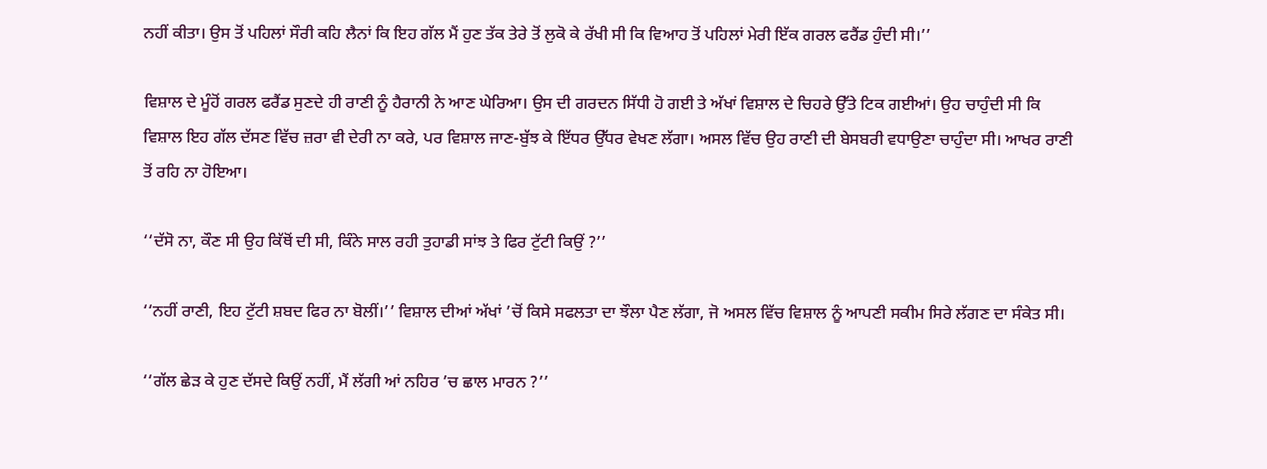ਨਹੀਂ ਕੀਤਾ। ਉਸ ਤੋਂ ਪਹਿਲਾਂ ਸੌਰੀ ਕਹਿ ਲੈਨਾਂ ਕਿ ਇਹ ਗੱਲ ਮੈਂ ਹੁਣ ਤੱਕ ਤੇਰੇ ਤੋਂ ਲੁਕੋ ਕੇ ਰੱਖੀ ਸੀ ਕਿ ਵਿਆਹ ਤੋਂ ਪਹਿਲਾਂ ਮੇਰੀ ਇੱਕ ਗਰਲ ਫਰੈਂਡ ਹੁੰਦੀ ਸੀ।’’

ਵਿਸ਼ਾਲ ਦੇ ਮੂੰਹੋਂ ਗਰਲ ਫਰੈਂਡ ਸੁਣਦੇ ਹੀ ਰਾਣੀ ਨੂੰ ਹੈਰਾਨੀ ਨੇ ਆਣ ਘੇਰਿਆ। ਉਸ ਦੀ ਗਰਦਨ ਸਿੱਧੀ ਹੋ ਗਈ ਤੇ ਅੱਖਾਂ ਵਿਸ਼ਾਲ ਦੇ ਚਿਹਰੇ ਉੱਤੇ ਟਿਕ ਗਈਆਂ। ਉਹ ਚਾਹੁੰਦੀ ਸੀ ਕਿ ਵਿਸ਼ਾਲ ਇਹ ਗੱਲ ਦੱਸਣ ਵਿੱਚ ਜ਼ਰਾ ਵੀ ਦੇਰੀ ਨਾ ਕਰੇ, ਪਰ ਵਿਸ਼ਾਲ ਜਾਣ-ਬੁੱਝ ਕੇ ਇੱਧਰ ਉੱਧਰ ਵੇਖਣ ਲੱਗਾ। ਅਸਲ ਵਿੱਚ ਉਹ ਰਾਣੀ ਦੀ ਬੇਸਬਰੀ ਵਧਾਉਣਾ ਚਾਹੁੰਦਾ ਸੀ। ਆਖਰ ਰਾਣੀ ਤੋਂ ਰਹਿ ਨਾ ਹੋਇਆ।

‘‘ਦੱਸੋ ਨਾ, ਕੌਣ ਸੀ ਉਹ ਕਿੱਥੋਂ ਦੀ ਸੀ, ਕਿੰਨੇ ਸਾਲ ਰਹੀ ਤੁਹਾਡੀ ਸਾਂਝ ਤੇ ਫਿਰ ਟੁੱਟੀ ਕਿਉਂ ?’’

‘‘ਨਹੀਂ ਰਾਣੀ, ਇਹ ਟੁੱਟੀ ਸ਼ਬਦ ਫਿਰ ਨਾ ਬੋਲੀਂ।’’ ਵਿਸ਼ਾਲ ਦੀਆਂ ਅੱਖਾਂ ’ਚੋਂ ਕਿਸੇ ਸਫਲਤਾ ਦਾ ਝੌਲਾ ਪੈਣ ਲੱਗਾ, ਜੋ ਅਸਲ ਵਿੱਚ ਵਿਸ਼ਾਲ ਨੂੰ ਆਪਣੀ ਸਕੀਮ ਸਿਰੇ ਲੱਗਣ ਦਾ ਸੰਕੇਤ ਸੀ।

‘‘ਗੱਲ ਛੇੜ ਕੇ ਹੁਣ ਦੱਸਦੇ ਕਿਉਂ ਨਹੀਂ, ਮੈਂ ਲੱਗੀ ਆਂ ਨਹਿਰ ’ਚ ਛਾਲ ਮਾਰਨ ?’’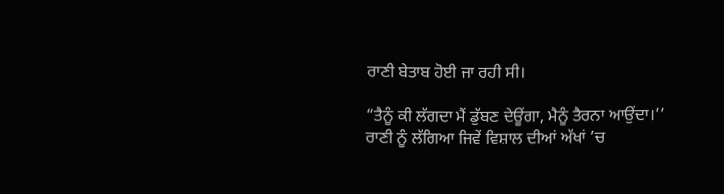ਰਾਣੀ ਬੇਤਾਬ ਹੋਈ ਜਾ ਰਹੀ ਸੀ।

“ਤੈਨੂੰ ਕੀ ਲੱਗਦਾ ਮੈਂ ਡੁੱਬਣ ਦੇਊਂਗਾ, ਮੈਨੂੰ ਤੈਰਨਾ ਆਉਂਦਾ।’’ ਰਾਣੀ ਨੂੰ ਲੱਗਿਆ ਜਿਵੇਂ ਵਿਸ਼ਾਲ ਦੀਆਂ ਅੱਖਾਂ ’ਚ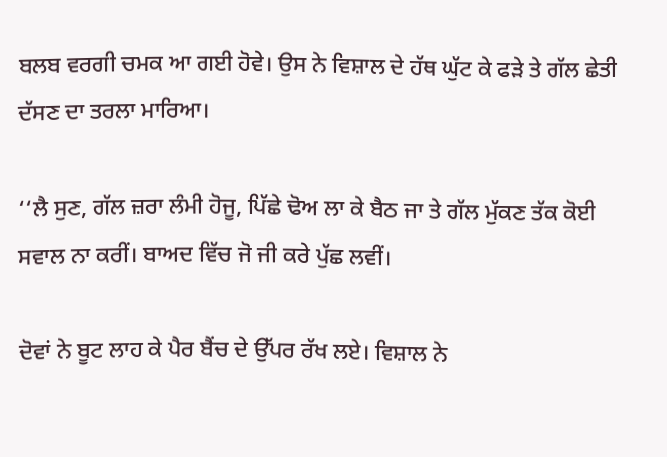ਬਲਬ ਵਰਗੀ ਚਮਕ ਆ ਗਈ ਹੋਵੇ। ਉਸ ਨੇ ਵਿਸ਼ਾਲ ਦੇ ਹੱਥ ਘੁੱਟ ਕੇ ਫੜੇ ਤੇ ਗੱਲ ਛੇਤੀ ਦੱਸਣ ਦਾ ਤਰਲਾ ਮਾਰਿਆ।

‘‘ਲੈ ਸੁਣ, ਗੱਲ ਜ਼ਰਾ ਲੰਮੀ ਹੋਜੂ, ਪਿੱਛੇ ਢੋਅ ਲਾ ਕੇ ਬੈਠ ਜਾ ਤੇ ਗੱਲ ਮੁੱਕਣ ਤੱਕ ਕੋਈ ਸਵਾਲ ਨਾ ਕਰੀਂ। ਬਾਅਦ ਵਿੱਚ ਜੋ ਜੀ ਕਰੇ ਪੁੱਛ ਲਵੀਂ।

ਦੋਵਾਂ ਨੇ ਬੂਟ ਲਾਹ ਕੇ ਪੈਰ ਬੈਂਚ ਦੇ ਉੱਪਰ ਰੱਖ ਲਏ। ਵਿਸ਼ਾਲ ਨੇ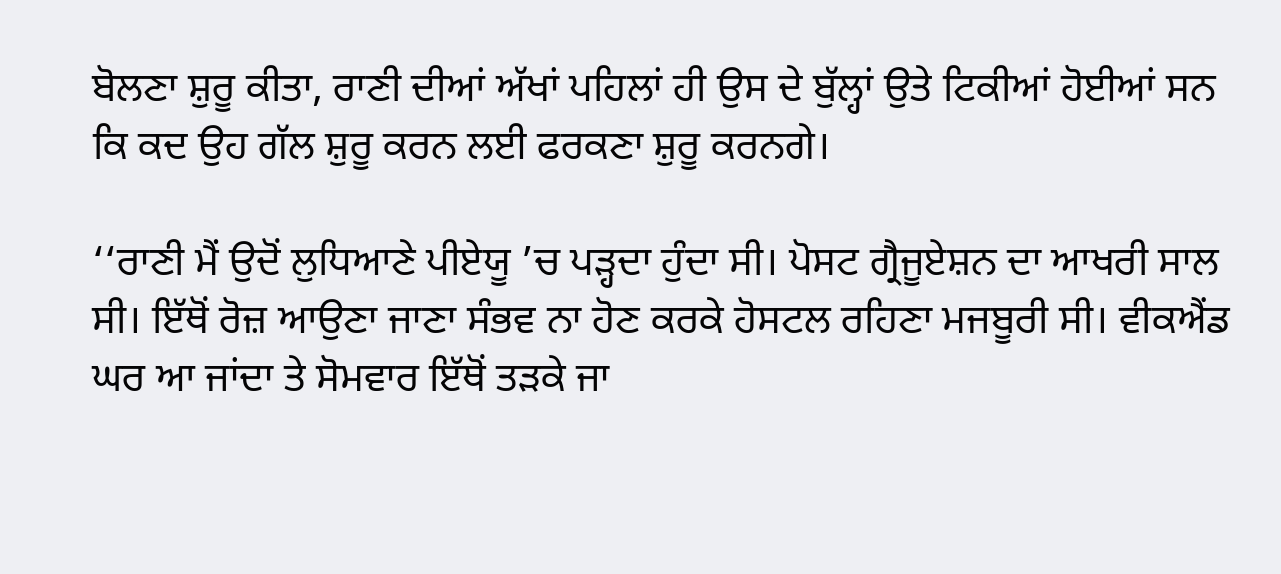ਬੋਲਣਾ ਸ਼ੁਰੂ ਕੀਤਾ, ਰਾਣੀ ਦੀਆਂ ਅੱਖਾਂ ਪਹਿਲਾਂ ਹੀ ਉਸ ਦੇ ਬੁੱਲ੍ਹਾਂ ਉਤੇ ਟਿਕੀਆਂ ਹੋਈਆਂ ਸਨ ਕਿ ਕਦ ਉਹ ਗੱਲ ਸ਼ੁਰੂ ਕਰਨ ਲਈ ਫਰਕਣਾ ਸ਼ੁਰੂ ਕਰਨਗੇ।

‘‘ਰਾਣੀ ਮੈਂ ਉਦੋਂ ਲੁਧਿਆਣੇ ਪੀਏਯੂ ’ਚ ਪੜ੍ਹਦਾ ਹੁੰਦਾ ਸੀ। ਪੋਸਟ ਗ੍ਰੈਜੂਏਸ਼ਨ ਦਾ ਆਖਰੀ ਸਾਲ ਸੀ। ਇੱਥੋਂ ਰੋਜ਼ ਆਉਣਾ ਜਾਣਾ ਸੰਭਵ ਨਾ ਹੋਣ ਕਰਕੇ ਹੋਸਟਲ ਰਹਿਣਾ ਮਜਬੂਰੀ ਸੀ। ਵੀਕਐਂਡ ਘਰ ਆ ਜਾਂਦਾ ਤੇ ਸੋਮਵਾਰ ਇੱਥੋਂ ਤੜਕੇ ਜਾ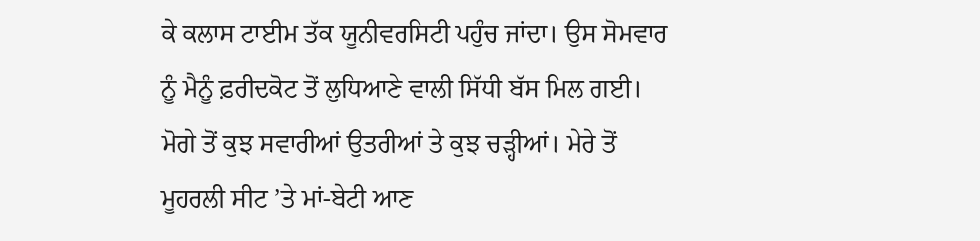ਕੇ ਕਲਾਸ ਟਾਈਮ ਤੱਕ ਯੂਨੀਵਰਸਿਟੀ ਪਹੁੰਚ ਜਾਂਦਾ। ਉਸ ਸੋਮਵਾਰ ਨੂੰ ਮੈਨੂੰ ਫ਼ਰੀਦਕੋਟ ਤੋਂ ਲੁਧਿਆਣੇ ਵਾਲੀ ਸਿੱਧੀ ਬੱਸ ਮਿਲ ਗਈ। ਮੋਗੇ ਤੋਂ ਕੁਝ ਸਵਾਰੀਆਂ ਉਤਰੀਆਂ ਤੇ ਕੁਝ ਚੜ੍ਹੀਆਂ। ਮੇਰੇ ਤੋਂ ਮੂਹਰਲੀ ਸੀਟ ’ਤੇ ਮਾਂ-ਬੇਟੀ ਆਣ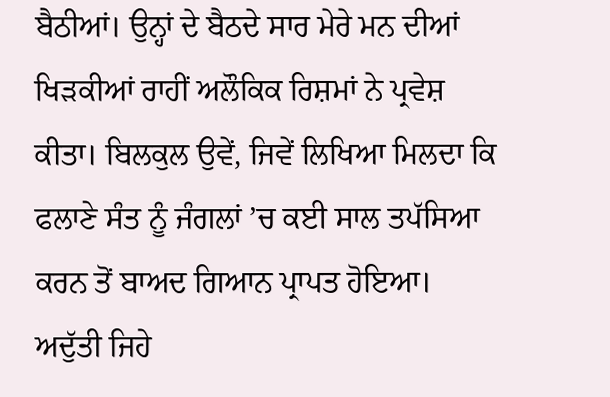ਬੈਠੀਆਂ। ਉਨ੍ਹਾਂ ਦੇ ਬੈਠਦੇ ਸਾਰ ਮੇਰੇ ਮਨ ਦੀਆਂ ਖਿੜਕੀਆਂ ਰਾਹੀਂ ਅਲੌਕਿਕ ਰਿਸ਼ਮਾਂ ਨੇ ਪ੍ਰਵੇਸ਼ ਕੀਤਾ। ਬਿਲਕੁਲ ਉਵੇਂ, ਜਿਵੇਂ ਲਿਖਿਆ ਮਿਲਦਾ ਕਿ ਫਲਾਣੇ ਸੰਤ ਨੂੰ ਜੰਗਲਾਂ ’ਚ ਕਈ ਸਾਲ ਤਪੱਸਿਆ ਕਰਨ ਤੋਂ ਬਾਅਦ ਗਿਆਨ ਪ੍ਰਾਪਤ ਹੋਇਆ। ਅਦੁੱਤੀ ਜਿਹੇ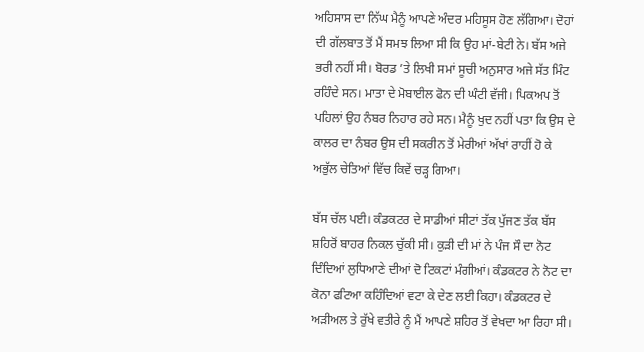ਅਹਿਸਾਸ ਦਾ ਨਿੱਘ ਮੈਨੂੰ ਆਪਣੇ ਅੰਦਰ ਮਹਿਸੂਸ ਹੋਣ ਲੱਗਿਆ। ਦੋਹਾਂ ਦੀ ਗੱਲਬਾਤ ਤੋਂ ਮੈਂ ਸਮਝ ਲਿਆ ਸੀ ਕਿ ਉਹ ਮਾਂ-ਬੇਟੀ ਨੇ। ਬੱਸ ਅਜੇ ਭਰੀ ਨਹੀਂ ਸੀ। ਬੋਰਡ ’ਤੇ ਲਿਖੀ ਸਮਾਂ ਸੂਚੀ ਅਨੁਸਾਰ ਅਜੇ ਸੱਤ ਮਿੰਟ ਰਹਿੰਦੇ ਸਨ। ਮਾਤਾ ਦੇ ਮੋਬਾਈਲ ਫੋਨ ਦੀ ਘੰਟੀ ਵੱਜੀ। ਪਿਕਅਪ ਤੋਂ ਪਹਿਲਾਂ ਉਹ ਨੰਬਰ ਨਿਹਾਰ ਰਹੇ ਸਨ। ਮੈਨੂੰ ਖੁਦ ਨਹੀਂ ਪਤਾ ਕਿ ਉਸ ਦੇ ਕਾਲਰ ਦਾ ਨੰਬਰ ਉਸ ਦੀ ਸਕਰੀਨ ਤੋਂ ਮੇਰੀਆਂ ਅੱਖਾਂ ਰਾਹੀਂ ਹੋ ਕੇ ਅਭੁੱਲ ਚੇਤਿਆਂ ਵਿੱਚ ਕਿਵੇਂ ਚੜ੍ਹ ਗਿਆ।

ਬੱਸ ਚੱਲ ਪਈ। ਕੰਡਕਟਰ ਦੇ ਸਾਡੀਆਂ ਸੀਟਾਂ ਤੱਕ ਪੁੱਜਣ ਤੱਕ ਬੱਸ ਸ਼ਹਿਰੋਂ ਬਾਹਰ ਨਿਕਲ ਚੁੱਕੀ ਸੀ। ਕੁੜੀ ਦੀ ਮਾਂ ਨੇ ਪੰਜ ਸੌ ਦਾ ਨੋਟ ਦਿੰਦਿਆਂ ਲੁਧਿਆਣੇ ਦੀਆਂ ਦੋ ਟਿਕਟਾਂ ਮੰਗੀਆਂ। ਕੰਡਕਟਰ ਨੇ ਨੋਟ ਦਾ ਕੋਨਾ ਫਟਿਆ ਕਹਿੰਦਿਆਂ ਵਟਾ ਕੇ ਦੇਣ ਲਈ ਕਿਹਾ। ਕੰਡਕਟਰ ਦੇ ਅੜੀਅਲ ਤੇ ਰੁੱਖੇ ਵਤੀਰੇ ਨੂੰ ਮੈਂ ਆਪਣੇ ਸ਼ਹਿਰ ਤੋਂ ਵੇਖਦਾ ਆ ਰਿਹਾ ਸੀ।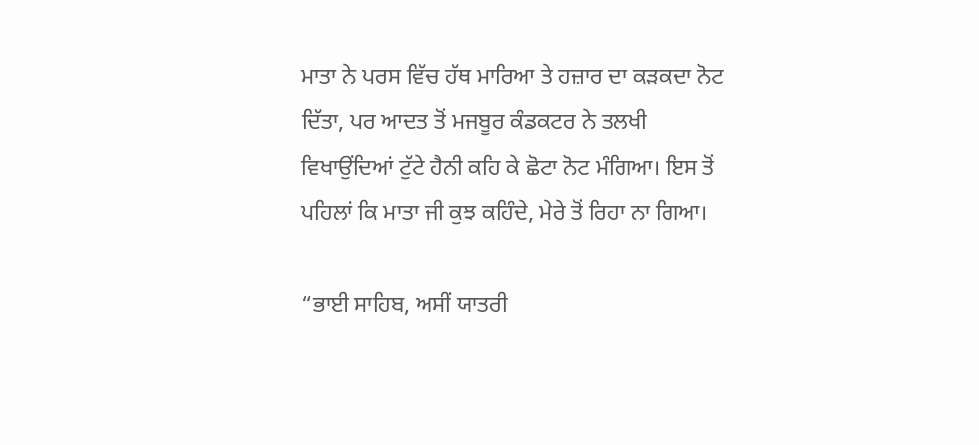ਮਾਤਾ ਨੇ ਪਰਸ ਵਿੱਚ ਹੱਥ ਮਾਰਿਆ ਤੇ ਹਜ਼ਾਰ ਦਾ ਕੜਕਦਾ ਨੋਟ ਦਿੱਤਾ, ਪਰ ਆਦਤ ਤੋਂ ਮਜਬੂਰ ਕੰਡਕਟਰ ਨੇ ਤਲਖੀ ਵਿਖਾਉਂਦਿਆਂ ਟੁੱਟੇ ਹੈਨੀ ਕਹਿ ਕੇ ਛੋਟਾ ਨੋਟ ਮੰਗਿਆ। ਇਸ ਤੋਂ ਪਹਿਲਾਂ ਕਿ ਮਾਤਾ ਜੀ ਕੁਝ ਕਹਿੰਦੇ, ਮੇਰੇ ਤੋਂ ਰਿਹਾ ਨਾ ਗਿਆ।

“ਭਾਈ ਸਾਹਿਬ, ਅਸੀਂ ਯਾਤਰੀ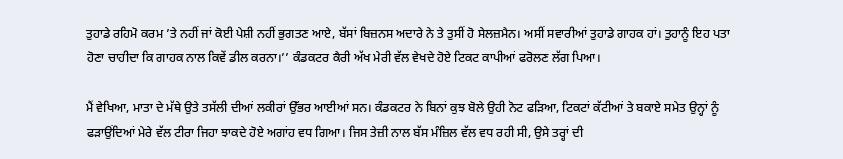ਤੁਹਾਡੇ ਰਹਿਮੋ ਕਰਮ ’ਤੇ ਨਹੀਂ ਜਾਂ ਕੋਈ ਪੇਸ਼ੀ ਨਹੀਂ ਭੁਗਤਣ ਆਏ, ਬੱਸਾਂ ਬਿਜ਼ਨਸ ਅਦਾਰੇ ਨੇ ਤੇ ਤੁਸੀਂ ਹੋ ਸੇਲਜ਼ਮੈਨ। ਅਸੀਂ ਸਵਾਰੀਆਂ ਤੁਹਾਡੇ ਗਾਹਕ ਹਾਂ। ਤੁਹਾਨੂੰ ਇਹ ਪਤਾ ਹੋਣਾ ਚਾਹੀਦਾ ਕਿ ਗਾਹਕ ਨਾਲ ਕਿਵੇਂ ਡੀਲ ਕਰਨਾ।’’ ਕੰਡਕਟਰ ਕੈਰੀ ਅੱਖ ਮੇਰੀ ਵੱਲ ਵੇਖਦੇ ਹੋਏ ਟਿਕਟ ਕਾਪੀਆਂ ਫਰੋਲਣ ਲੱਗ ਪਿਆ।

ਮੈਂ ਵੇਖਿਆ, ਮਾਤਾ ਦੇ ਮੱਥੇ ਉਤੇ ਤਸੱਲੀ ਦੀਆਂ ਲਕੀਰਾਂ ਉੱਭਰ ਆਈਆਂ ਸਨ। ਕੰਡਕਟਰ ਨੇ ਬਿਨਾਂ ਕੁਝ ਬੋਲੇ ਉਹੀ ਨੋਟ ਫੜਿਆ, ਟਿਕਟਾਂ ਕੱਟੀਆਂ ਤੇ ਬਕਾਏ ਸਮੇਤ ਉਨ੍ਹਾਂ ਨੂੰ ਫੜਾਉਂਦਿਆਂ ਮੇਰੇ ਵੱਲ ਟੀਰਾ ਜਿਹਾ ਝਾਕਦੇ ਹੋਏ ਅਗਾਂਹ ਵਧ ਗਿਆ। ਜਿਸ ਤੇਜ਼ੀ ਨਾਲ ਬੱਸ ਮੰਜ਼ਿਲ ਵੱਲ ਵਧ ਰਹੀ ਸੀ, ਉਸੇ ਤਰ੍ਹਾਂ ਦੀ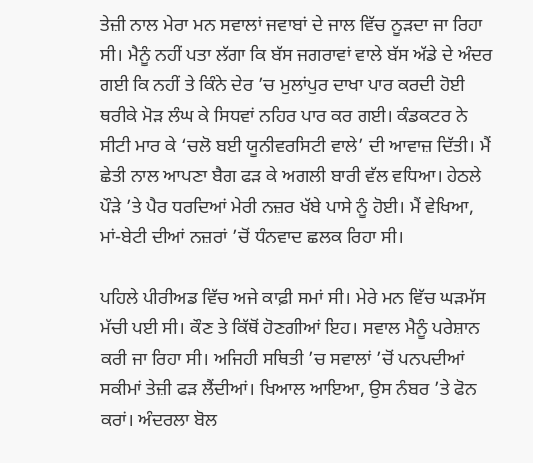ਤੇਜ਼ੀ ਨਾਲ ਮੇਰਾ ਮਨ ਸਵਾਲਾਂ ਜਵਾਬਾਂ ਦੇ ਜਾਲ ਵਿੱਚ ਨੂੜਦਾ ਜਾ ਰਿਹਾ ਸੀ। ਮੈਨੂੰ ਨਹੀਂ ਪਤਾ ਲੱਗਾ ਕਿ ਬੱਸ ਜਗਰਾਵਾਂ ਵਾਲੇ ਬੱਸ ਅੱਡੇ ਦੇ ਅੰਦਰ ਗਈ ਕਿ ਨਹੀਂ ਤੇ ਕਿੰਨੇ ਦੇਰ ’ਚ ਮੁਲਾਂਪੁਰ ਦਾਖਾ ਪਾਰ ਕਰਦੀ ਹੋਈ ਥਰੀਕੇ ਮੋੜ ਲੰਘ ਕੇ ਸਿਧਵਾਂ ਨਹਿਰ ਪਾਰ ਕਰ ਗਈ। ਕੰਡਕਟਰ ਨੇ ਸੀਟੀ ਮਾਰ ਕੇ ‘ਚਲੋ ਬਈ ਯੂਨੀਵਰਸਿਟੀ ਵਾਲੇ’ ਦੀ ਆਵਾਜ਼ ਦਿੱਤੀ। ਮੈਂ ਛੇਤੀ ਨਾਲ ਆਪਣਾ ਬੈਗ ਫੜ ਕੇ ਅਗਲੀ ਬਾਰੀ ਵੱਲ ਵਧਿਆ। ਹੇਠਲੇ ਪੌੜੇ ’ਤੇ ਪੈਰ ਧਰਦਿਆਂ ਮੇਰੀ ਨਜ਼ਰ ਖੱਬੇ ਪਾਸੇ ਨੂੰ ਹੋਈ। ਮੈਂ ਵੇਖਿਆ, ਮਾਂ-ਬੇਟੀ ਦੀਆਂ ਨਜ਼ਰਾਂ ’ਚੋਂ ਧੰਨਵਾਦ ਛਲਕ ਰਿਹਾ ਸੀ।

ਪਹਿਲੇ ਪੀਰੀਅਡ ਵਿੱਚ ਅਜੇ ਕਾਫ਼ੀ ਸਮਾਂ ਸੀ। ਮੇਰੇ ਮਨ ਵਿੱਚ ਘੜਮੱਸ ਮੱਚੀ ਪਈ ਸੀ। ਕੌਣ ਤੇ ਕਿੱਥੋਂ ਹੋਣਗੀਆਂ ਇਹ। ਸਵਾਲ ਮੈਨੂੰ ਪਰੇਸ਼ਾਨ ਕਰੀ ਜਾ ਰਿਹਾ ਸੀ। ਅਜਿਹੀ ਸਥਿਤੀ ’ਚ ਸਵਾਲਾਂ ’ਚੋਂ ਪਨਪਦੀਆਂ ਸਕੀਮਾਂ ਤੇਜ਼ੀ ਫੜ ਲੈਂਦੀਆਂ। ਖਿਆਲ ਆਇਆ, ਉਸ ਨੰਬਰ ’ਤੇ ਫੋਨ ਕਰਾਂ। ਅੰਦਰਲਾ ਬੋਲ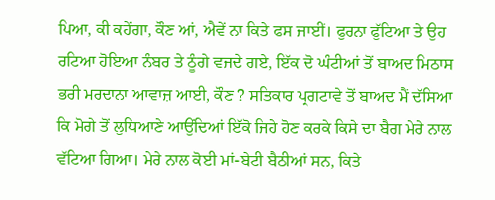ਪਿਆ, ਕੀ ਕਹੇਂਗਾ, ਕੌਣ ਆਂ, ਐਵੇਂ ਨਾ ਕਿਤੇ ਫਸ ਜਾਈਂ। ਫੁਰਨਾ ਫੁੱਟਿਆ ਤੇ ਉਹ ਰਟਿਆ ਹੋਇਆ ਨੰਬਰ ਤੇ ਠੂੰਗੇ ਵਜਦੇ ਗਏ, ਇੱਕ ਦੋ ਘੰਟੀਆਂ ਤੋਂ ਬਾਅਦ ਮਿਠਾਸ ਭਰੀ ਮਰਦਾਨਾ ਆਵਾਜ਼ ਆਈ, ਕੌਣ ? ਸਤਿਕਾਰ ਪ੍ਰਗਟਾਵੇ ਤੋਂ ਬਾਅਦ ਮੈਂ ਦੱਸਿਆ ਕਿ ਮੋਗੇ ਤੋਂ ਲੁਧਿਆਣੇ ਆਉਂਦਿਆਂ ਇੱਕੋ ਜਿਹੇ ਹੋਣ ਕਰਕੇ ਕਿਸੇ ਦਾ ਬੈਗ ਮੇਰੇ ਨਾਲ ਵੱਟਿਆ ਗਿਆ। ਮੇਰੇ ਨਾਲ ਕੋਈ ਮਾਂ-ਬੇਟੀ ਬੈਠੀਆਂ ਸਨ, ਕਿਤੇ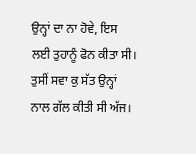ਉਨ੍ਹਾਂ ਦਾ ਨਾ ਹੋਵੇ, ਇਸ ਲਈ ਤੁਹਾਨੂੰ ਫੋਨ ਕੀਤਾ ਸੀ। ਤੁਸੀਂ ਸਵਾ ਕੁ ਸੱਤ ਉਨ੍ਹਾਂ ਨਾਲ ਗੱਲ ਕੀਤੀ ਸੀ ਅੱਜ।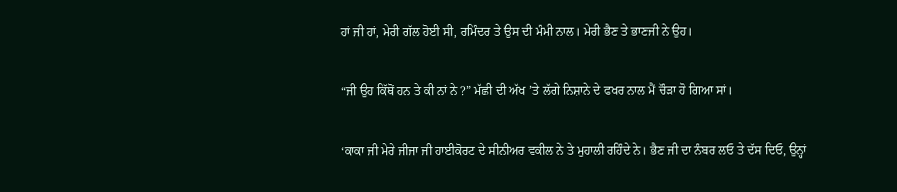ਹਾਂ ਜੀ ਹਾਂ, ਮੇਰੀ ਗੱਲ ਹੋਈ ਸੀ, ਰਮਿੰਦਰ ਤੇ ਉਸ ਦੀ ਮੰਮੀ ਨਾਲ। ਮੇਰੀ ਭੈਣ ਤੇ ਭਾਣਜੀ ਨੇ ਉਹ।

“ਜੀ ਉਹ ਕਿੱਥੋਂ ਹਨ ਤੇ ਕੀ ਨਾਂ ਨੇ ?” ਮੱਛੀ ਦੀ ਅੱਖ ’ਤੇ ਲੱਗੇ ਨਿਸ਼ਾਨੇ ਦੇ ਫਖਰ ਨਾਲ ਮੈਂ ਚੌੜਾ ਹੋ ਗਿਆ ਸਾਂ।

‘ਕਾਕਾ ਜੀ ਮੇਰੇ ਜੀਜਾ ਜੀ ਹਾਈਕੋਰਟ ਦੇ ਸੀਨੀਅਰ ਵਕੀਲ ਨੇ ਤੇ ਮੁਹਾਲੀ ਰਹਿੰਦੇ ਨੇ। ਭੈਣ ਜੀ ਦਾ ਨੰਬਰ ਲਓ ਤੇ ਦੱਸ ਦਿਓ, ਉਨ੍ਹਾਂ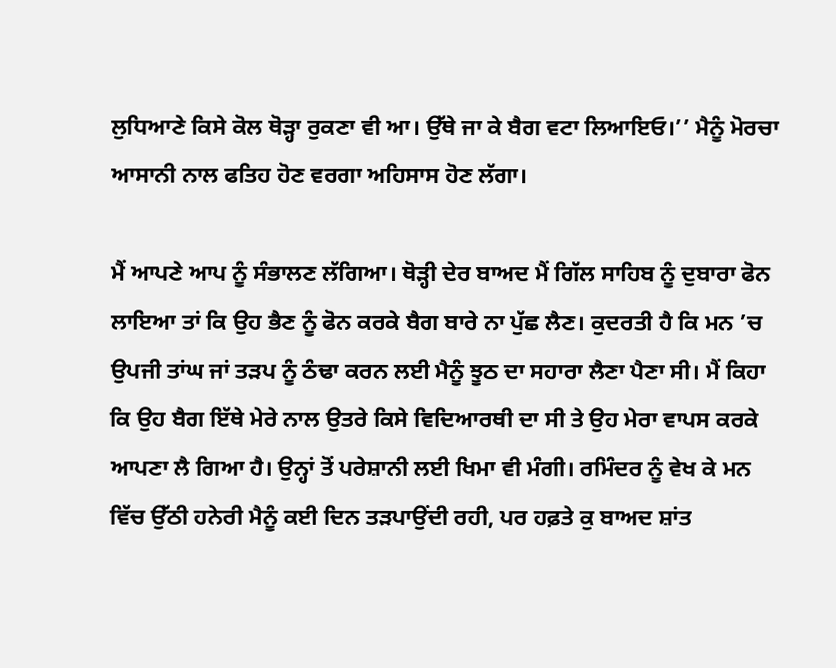ਲੁਧਿਆਣੇ ਕਿਸੇ ਕੋਲ ਥੋੜ੍ਹਾ ਰੁਕਣਾ ਵੀ ਆ। ਉੱਥੇ ਜਾ ਕੇ ਬੈਗ ਵਟਾ ਲਿਆਇਓ।’’ ਮੈਨੂੰ ਮੋਰਚਾ ਆਸਾਨੀ ਨਾਲ ਫਤਿਹ ਹੋਣ ਵਰਗਾ ਅਹਿਸਾਸ ਹੋਣ ਲੱਗਾ।

ਮੈਂ ਆਪਣੇ ਆਪ ਨੂੰ ਸੰਭਾਲਣ ਲੱਗਿਆ। ਥੋੜ੍ਹੀ ਦੇਰ ਬਾਅਦ ਮੈਂ ਗਿੱਲ ਸਾਹਿਬ ਨੂੰ ਦੁਬਾਰਾ ਫੋਨ ਲਾਇਆ ਤਾਂ ਕਿ ਉਹ ਭੈਣ ਨੂੰ ਫੋਨ ਕਰਕੇ ਬੈਗ ਬਾਰੇ ਨਾ ਪੁੱਛ ਲੈਣ। ਕੁਦਰਤੀ ਹੈ ਕਿ ਮਨ ’ਚ ਉਪਜੀ ਤਾਂਘ ਜਾਂ ਤੜਪ ਨੂੰ ਠੰਢਾ ਕਰਨ ਲਈ ਮੈਨੂੰ ਝੂਠ ਦਾ ਸਹਾਰਾ ਲੈਣਾ ਪੈਣਾ ਸੀ। ਮੈਂ ਕਿਹਾ ਕਿ ਉਹ ਬੈਗ ਇੱਥੇ ਮੇਰੇ ਨਾਲ ਉਤਰੇ ਕਿਸੇ ਵਿਦਿਆਰਥੀ ਦਾ ਸੀ ਤੇ ਉਹ ਮੇਰਾ ਵਾਪਸ ਕਰਕੇ ਆਪਣਾ ਲੈ ਗਿਆ ਹੈ। ਉਨ੍ਹਾਂ ਤੋਂ ਪਰੇਸ਼ਾਨੀ ਲਈ ਖਿਮਾ ਵੀ ਮੰਗੀ। ਰਮਿੰਦਰ ਨੂੰ ਵੇਖ ਕੇ ਮਨ ਵਿੱਚ ਉੱਠੀ ਹਨੇਰੀ ਮੈਨੂੰ ਕਈ ਦਿਨ ਤੜਪਾਉਂਦੀ ਰਹੀ, ਪਰ ਹਫ਼ਤੇ ਕੁ ਬਾਅਦ ਸ਼ਾਂਤ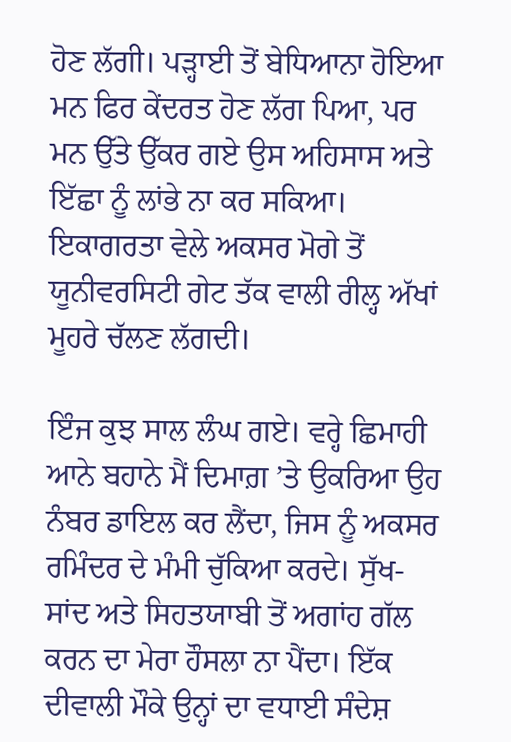ਹੋਣ ਲੱਗੀ। ਪੜ੍ਹਾਈ ਤੋਂ ਬੇਧਿਆਨਾ ਹੋਇਆ ਮਨ ਫਿਰ ਕੇਂਦਰਤ ਹੋਣ ਲੱਗ ਪਿਆ, ਪਰ ਮਨ ਉੱਤੇ ਉੱਕਰ ਗਏ ਉਸ ਅਹਿਸਾਸ ਅਤੇ ਇੱਛਾ ਨੂੰ ਲਾਂਭੇ ਨਾ ਕਰ ਸਕਿਆ। ਇਕਾਗਰਤਾ ਵੇਲੇ ਅਕਸਰ ਮੋਗੇ ਤੋਂ ਯੂਨੀਵਰਸਿਟੀ ਗੇਟ ਤੱਕ ਵਾਲੀ ਰੀਲ੍ਹ ਅੱਖਾਂ ਮੂਹਰੇ ਚੱਲਣ ਲੱਗਦੀ।

ਇੰਜ ਕੁਝ ਸਾਲ ਲੰਘ ਗਏ। ਵਰ੍ਹੇ ਛਿਮਾਹੀ ਆਨੇ ਬਹਾਨੇ ਮੈਂ ਦਿਮਾਗ਼ ’ਤੇ ਉਕਰਿਆ ਉਹ ਨੰਬਰ ਡਾਇਲ ਕਰ ਲੈਂਦਾ, ਜਿਸ ਨੂੰ ਅਕਸਰ ਰਮਿੰਦਰ ਦੇ ਮੰਮੀ ਚੁੱਕਿਆ ਕਰਦੇ। ਸੁੱਖ-ਸਾਂਦ ਅਤੇ ਸਿਹਤਯਾਬੀ ਤੋਂ ਅਗਾਂਹ ਗੱਲ ਕਰਨ ਦਾ ਮੇਰਾ ਹੌਸਲਾ ਨਾ ਪੈਂਦਾ। ਇੱਕ ਦੀਵਾਲੀ ਮੌਕੇ ਉਨ੍ਹਾਂ ਦਾ ਵਧਾਈ ਸੰਦੇਸ਼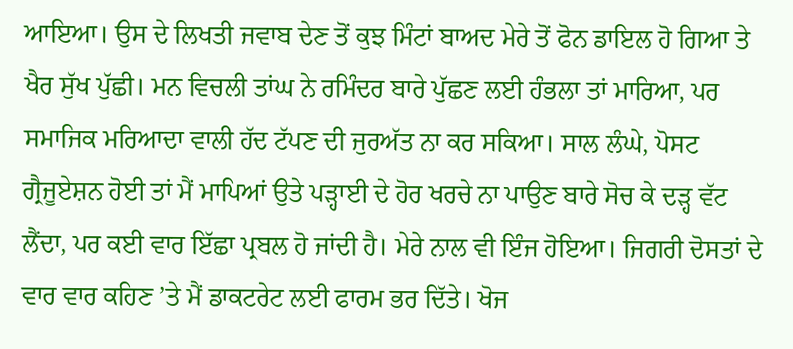ਆਇਆ। ਉਸ ਦੇ ਲਿਖਤੀ ਜਵਾਬ ਦੇਣ ਤੋਂ ਕੁਝ ਮਿੰਟਾਂ ਬਾਅਦ ਮੇਰੇ ਤੋਂ ਫੋਨ ਡਾਇਲ ਹੋ ਗਿਆ ਤੇ ਖੈਰ ਸੁੱਖ ਪੁੱਛੀ। ਮਨ ਵਿਚਲੀ ਤਾਂਘ ਨੇ ਰਮਿੰਦਰ ਬਾਰੇ ਪੁੱਛਣ ਲਈ ਹੰਭਲਾ ਤਾਂ ਮਾਰਿਆ, ਪਰ ਸਮਾਜਿਕ ਮਰਿਆਦਾ ਵਾਲੀ ਹੱਦ ਟੱਪਣ ਦੀ ਜੁਰਅੱਤ ਨਾ ਕਰ ਸਕਿਆ। ਸਾਲ ਲੰਘੇ, ਪੋਸਟ ਗ੍ਰੈਜੂਏਸ਼ਨ ਹੋਈ ਤਾਂ ਮੈਂ ਮਾਪਿਆਂ ਉਤੇ ਪੜ੍ਹਾਈ ਦੇ ਹੋਰ ਖਰਚੇ ਨਾ ਪਾਉਣ ਬਾਰੇ ਸੋਚ ਕੇ ਦੜ੍ਹ ਵੱਟ ਲੈਂਦਾ, ਪਰ ਕਈ ਵਾਰ ਇੱਛਾ ਪ੍ਰਬਲ ਹੋ ਜਾਂਦੀ ਹੈ। ਮੇਰੇ ਨਾਲ ਵੀ ਇੰਜ ਹੋਇਆ। ਜਿਗਰੀ ਦੋਸਤਾਂ ਦੇ ਵਾਰ ਵਾਰ ਕਹਿਣ ’ਤੇ ਮੈਂ ਡਾਕਟਰੇਟ ਲਈ ਫਾਰਮ ਭਰ ਦਿੱਤੇ। ਖੋਜ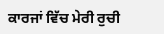ਕਾਰਜਾਂ ਵਿੱਚ ਮੇਰੀ ਰੁਚੀ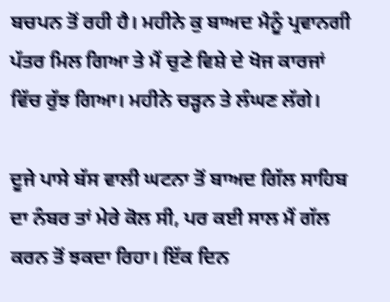ਬਚਪਨ ਤੋਂ ਰਹੀ ਹੈ। ਮਹੀਨੇ ਕੁ ਬਾਅਦ ਮੈਨੂੰ ਪ੍ਰਵਾਨਗੀ ਪੱਤਰ ਮਿਲ ਗਿਆ ਤੇ ਮੈਂ ਚੁਣੇ ਵਿਸ਼ੇ ਦੇ ਖੋਜ ਕਾਰਜਾਂ ਵਿੱਚ ਰੁੱਝ ਗਿਆ। ਮਹੀਨੇ ਚੜ੍ਹਨ ਤੇ ਲੰਘਣ ਲੱਗੇ।

ਦੂਜੇ ਪਾਸੇ ਬੱਸ ਵਾਲੀ ਘਟਨਾ ਤੋਂ ਬਾਅਦ ਗਿੱਲ ਸਾਹਿਬ ਦਾ ਨੰਬਰ ਤਾਂ ਮੇਰੇ ਕੋਲ ਸੀ, ਪਰ ਕਈ ਸਾਲ ਮੈਂ ਗੱਲ ਕਰਨ ਤੋਂ ਝਕਦਾ ਰਿਹਾ। ਇੱਕ ਦਿਨ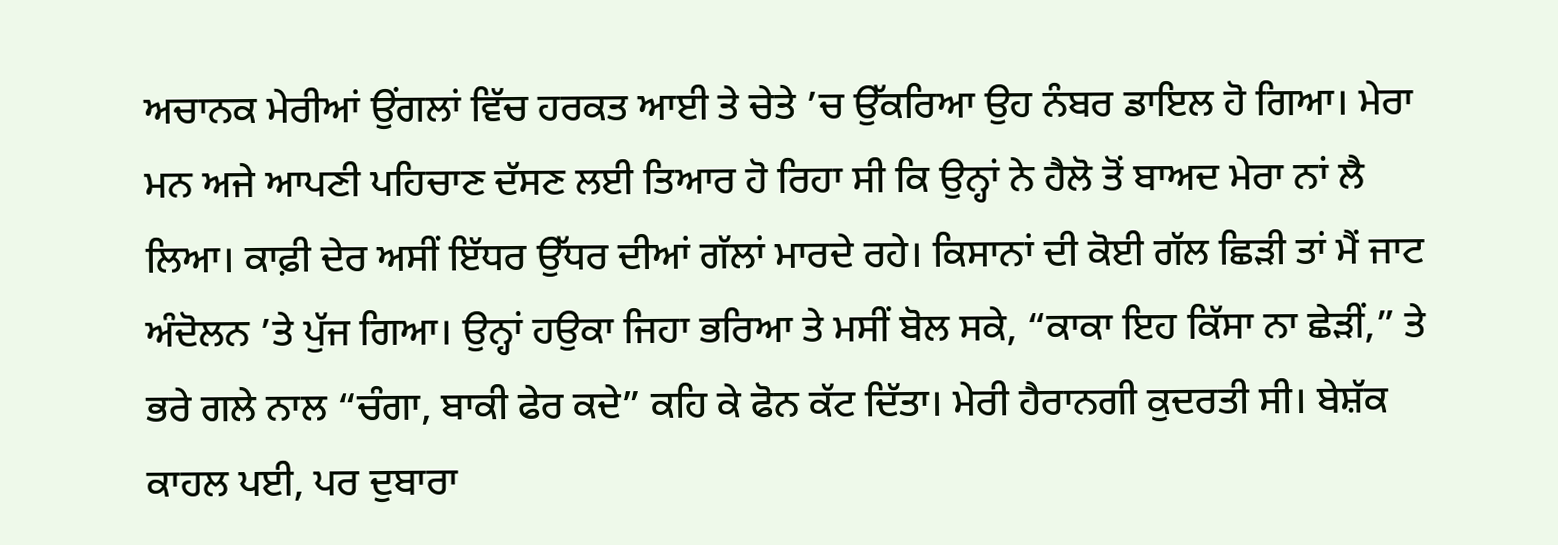ਅਚਾਨਕ ਮੇਰੀਆਂ ਉਂਗਲਾਂ ਵਿੱਚ ਹਰਕਤ ਆਈ ਤੇ ਚੇਤੇ ’ਚ ਉੱਕਰਿਆ ਉਹ ਨੰਬਰ ਡਾਇਲ ਹੋ ਗਿਆ। ਮੇਰਾ ਮਨ ਅਜੇ ਆਪਣੀ ਪਹਿਚਾਣ ਦੱਸਣ ਲਈ ਤਿਆਰ ਹੋ ਰਿਹਾ ਸੀ ਕਿ ਉਨ੍ਹਾਂ ਨੇ ਹੈਲੋ ਤੋਂ ਬਾਅਦ ਮੇਰਾ ਨਾਂ ਲੈ ਲਿਆ। ਕਾਫ਼ੀ ਦੇਰ ਅਸੀਂ ਇੱਧਰ ਉੱਧਰ ਦੀਆਂ ਗੱਲਾਂ ਮਾਰਦੇ ਰਹੇ। ਕਿਸਾਨਾਂ ਦੀ ਕੋਈ ਗੱਲ ਛਿੜੀ ਤਾਂ ਮੈਂ ਜਾਟ ਅੰਦੋਲਨ ’ਤੇ ਪੁੱਜ ਗਿਆ। ਉਨ੍ਹਾਂ ਹਉਕਾ ਜਿਹਾ ਭਰਿਆ ਤੇ ਮਸੀਂ ਬੋਲ ਸਕੇ, “ਕਾਕਾ ਇਹ ਕਿੱਸਾ ਨਾ ਛੇੜੀਂ,” ਤੇ ਭਰੇ ਗਲੇ ਨਾਲ “ਚੰਗਾ, ਬਾਕੀ ਫੇਰ ਕਦੇ” ਕਹਿ ਕੇ ਫੋਨ ਕੱਟ ਦਿੱਤਾ। ਮੇਰੀ ਹੈਰਾਨਗੀ ਕੁਦਰਤੀ ਸੀ। ਬੇਸ਼ੱਕ ਕਾਹਲ ਪਈ, ਪਰ ਦੁਬਾਰਾ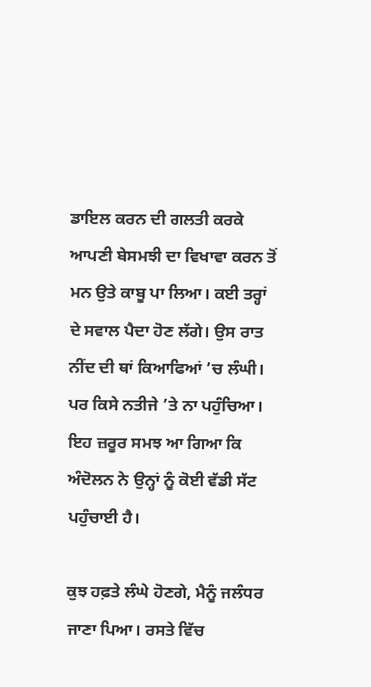ਡਾਇਲ ਕਰਨ ਦੀ ਗਲਤੀ ਕਰਕੇ ਆਪਣੀ ਬੇਸਮਝੀ ਦਾ ਵਿਖਾਵਾ ਕਰਨ ਤੋਂ ਮਨ ਉਤੇ ਕਾਬੂ ਪਾ ਲਿਆ। ਕਈ ਤਰ੍ਹਾਂ ਦੇ ਸਵਾਲ ਪੈਦਾ ਹੋਣ ਲੱਗੇ। ਉਸ ਰਾਤ ਨੀਂਦ ਦੀ ਥਾਂ ਕਿਆਫਿਆਂ ’ਚ ਲੰਘੀ। ਪਰ ਕਿਸੇ ਨਤੀਜੇ ’ਤੇ ਨਾ ਪਹੁੰਚਿਆ। ਇਹ ਜ਼ਰੂਰ ਸਮਝ ਆ ਗਿਆ ਕਿ ਅੰਦੋਲਨ ਨੇ ਉਨ੍ਹਾਂ ਨੂੰ ਕੋਈ ਵੱਡੀ ਸੱਟ ਪਹੁੰਚਾਈ ਹੈ।

ਕੁਝ ਹਫ਼ਤੇ ਲੰਘੇ ਹੋਣਗੇ, ਮੈਨੂੰ ਜਲੰਧਰ ਜਾਣਾ ਪਿਆ। ਰਸਤੇ ਵਿੱਚ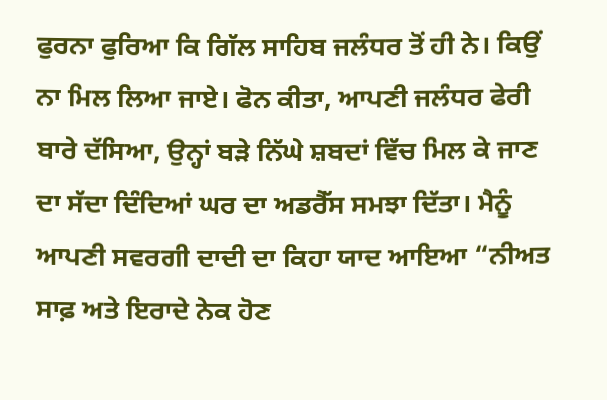ਫੁਰਨਾ ਫੁਰਿਆ ਕਿ ਗਿੱਲ ਸਾਹਿਬ ਜਲੰਧਰ ਤੋਂ ਹੀ ਨੇ। ਕਿਉਂ ਨਾ ਮਿਲ ਲਿਆ ਜਾਏ। ਫੋਨ ਕੀਤਾ, ਆਪਣੀ ਜਲੰਧਰ ਫੇਰੀ ਬਾਰੇ ਦੱਸਿਆ, ਉਨ੍ਹਾਂ ਬੜੇ ਨਿੱਘੇ ਸ਼ਬਦਾਂ ਵਿੱਚ ਮਿਲ ਕੇ ਜਾਣ ਦਾ ਸੱਦਾ ਦਿੰਦਿਆਂ ਘਰ ਦਾ ਅਡਰੈੱਸ ਸਮਝਾ ਦਿੱਤਾ। ਮੈਨੂੰ ਆਪਣੀ ਸਵਰਗੀ ਦਾਦੀ ਦਾ ਕਿਹਾ ਯਾਦ ਆਇਆ “ਨੀਅਤ ਸਾਫ਼ ਅਤੇ ਇਰਾਦੇ ਨੇਕ ਹੋਣ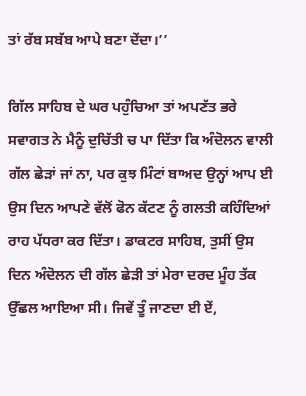ਤਾਂ ਰੱਬ ਸਬੱਬ ਆਪੇ ਬਣਾ ਦੇਂਦਾ।’’

ਗਿੱਲ ਸਾਹਿਬ ਦੇ ਘਰ ਪਹੁੰਚਿਆ ਤਾਂ ਅਪਣੱਤ ਭਰੇ ਸਵਾਗਤ ਨੇ ਮੈਨੂੰ ਦੁਚਿੱਤੀ ਚ ਪਾ ਦਿੱਤਾ ਕਿ ਅੰਦੋਲਨ ਵਾਲੀ ਗੱਲ ਛੇੜਾਂ ਜਾਂ ਨਾ, ਪਰ ਕੁਝ ਮਿੰਟਾਂ ਬਾਅਦ ਉਨ੍ਹਾਂ ਆਪ ਈ ਉਸ ਦਿਨ ਆਪਣੇ ਵੱਲੋਂ ਫੋਨ ਕੱਟਣ ਨੂੰ ਗਲਤੀ ਕਹਿੰਦਿਆਂ ਰਾਹ ਪੱਧਰਾ ਕਰ ਦਿੱਤਾ। ਡਾਕਟਰ ਸਾਹਿਬ, ਤੁਸੀਂ ਉਸ ਦਿਨ ਅੰਦੋਲਨ ਦੀ ਗੱਲ ਛੇੜੀ ਤਾਂ ਮੇਰਾ ਦਰਦ ਮੂੰਹ ਤੱਕ ਉੱਛਲ ਆਇਆ ਸੀ। ਜਿਵੇਂ ਤੂੰ ਜਾਣਦਾ ਈ ਏਂ,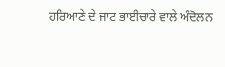ਹਰਿਆਣੇ ਦੇ ਜਾਟ ਭਾਈਚਾਰੇ ਵਾਲੇ ਅੰਦੋਲਨ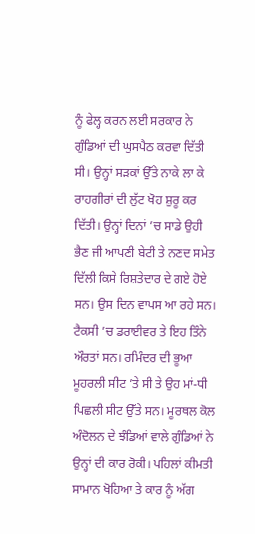ਨੂੰ ਫੇਲ੍ਹ ਕਰਨ ਲਈ ਸਰਕਾਰ ਨੇ ਗੁੰਡਿਆਂ ਦੀ ਘੁਸਪੈਠ ਕਰਵਾ ਦਿੱਤੀ ਸੀ। ਉਨ੍ਹਾਂ ਸੜਕਾਂ ਉੱਤੇ ਨਾਕੇ ਲਾ ਕੇ ਰਾਹਗੀਰਾਂ ਦੀ ਲੁੱਟ ਖੋਹ ਸ਼ੁਰੂ ਕਰ ਦਿੱਤੀ। ਉਨ੍ਹਾਂ ਦਿਨਾਂ ’ਚ ਸਾਡੇ ਉਹੀ ਭੈਣ ਜੀ ਆਪਣੀ ਬੇਟੀ ਤੇ ਨਣਦ ਸਮੇਤ ਦਿੱਲੀ ਕਿਸੇ ਰਿਸ਼ਤੇਦਾਰ ਦੇ ਗਏ ਹੋਏ ਸਨ। ਉਸ ਦਿਨ ਵਾਪਸ ਆ ਰਹੇ ਸਨ। ਟੈਕਸੀ ’ਚ ਡਰਾਈਵਰ ਤੇ ਇਹ ਤਿੰਨੇ ਔਰਤਾਂ ਸਨ। ਰਮਿੰਦਰ ਦੀ ਭੂਆ ਮੂਹਰਲੀ ਸੀਟ ’ਤੇ ਸੀ ਤੇ ਉਹ ਮਾਂ-ਧੀ ਪਿਛਲੀ ਸੀਟ ਉੱਤੇ ਸਨ। ਮੂਰਥਲ ਕੋਲ ਅੰਦੋਲਨ ਦੇ ਝੰਡਿਆਂ ਵਾਲੇ ਗੁੰਡਿਆਂ ਨੇ ਉਨ੍ਹਾਂ ਦੀ ਕਾਰ ਰੋਕੀ। ਪਹਿਲਾਂ ਕੀਮਤੀ ਸਾਮਾਨ ਖੋਹਿਆ ਤੇ ਕਾਰ ਨੂੰ ਅੱਗ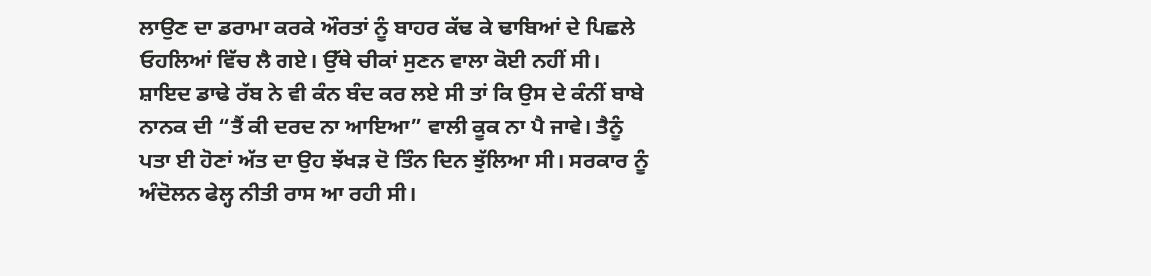ਲਾਉਣ ਦਾ ਡਰਾਮਾ ਕਰਕੇ ਔਰਤਾਂ ਨੂੰ ਬਾਹਰ ਕੱਢ ਕੇ ਢਾਬਿਆਂ ਦੇ ਪਿਛਲੇ ਓਹਲਿਆਂ ਵਿੱਚ ਲੈ ਗਏ। ਉੱਥੇ ਚੀਕਾਂ ਸੁਣਨ ਵਾਲਾ ਕੋਈ ਨਹੀਂ ਸੀ। ਸ਼ਾਇਦ ਡਾਢੇ ਰੱਬ ਨੇ ਵੀ ਕੰਨ ਬੰਦ ਕਰ ਲਏ ਸੀ ਤਾਂ ਕਿ ਉਸ ਦੇ ਕੰਨੀਂ ਬਾਬੇ ਨਾਨਕ ਦੀ “ਤੈਂ ਕੀ ਦਰਦ ਨਾ ਆਇਆ” ਵਾਲੀ ਕੂਕ ਨਾ ਪੈ ਜਾਵੇ। ਤੈਨੂੰ ਪਤਾ ਈ ਹੋਣਾਂ ਅੱਤ ਦਾ ਉਹ ਝੱਖੜ ਦੋ ਤਿੰਨ ਦਿਨ ਝੁੱਲਿਆ ਸੀ। ਸਰਕਾਰ ਨੂੰ ਅੰਦੋਲਨ ਫੇਲ੍ਹ ਨੀਤੀ ਰਾਸ ਆ ਰਹੀ ਸੀ।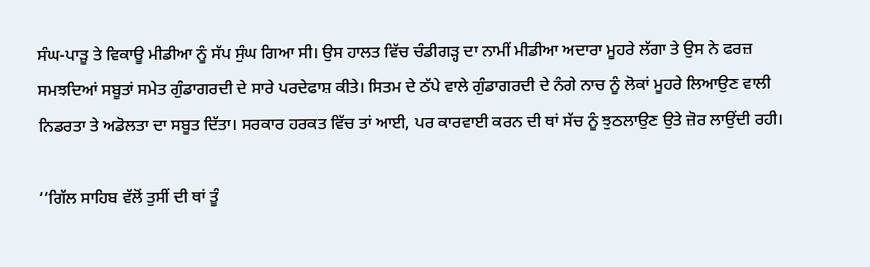ਸੰਘ-ਪਾੜੂ ਤੇ ਵਿਕਾਊ ਮੀਡੀਆ ਨੂੰ ਸੱਪ ਸੁੰਘ ਗਿਆ ਸੀ। ਉਸ ਹਾਲਤ ਵਿੱਚ ਚੰਡੀਗੜ੍ਹ ਦਾ ਨਾਮੀਂ ਮੀਡੀਆ ਅਦਾਰਾ ਮੂਹਰੇ ਲੱਗਾ ਤੇ ਉਸ ਨੇ ਫਰਜ਼ ਸਮਝਦਿਆਂ ਸਬੂਤਾਂ ਸਮੇਤ ਗੁੰਡਾਗਰਦੀ ਦੇ ਸਾਰੇ ਪਰਦੇਫਾਸ਼ ਕੀਤੇ। ਸਿਤਮ ਦੇ ਠੱਪੇ ਵਾਲੇ ਗੁੰਡਾਗਰਦੀ ਦੇ ਨੰਗੇ ਨਾਚ ਨੂੰ ਲੋਕਾਂ ਮੂਹਰੇ ਲਿਆਉਣ ਵਾਲੀ ਨਿਡਰਤਾ ਤੇ ਅਡੋਲਤਾ ਦਾ ਸਬੂਤ ਦਿੱਤਾ। ਸਰਕਾਰ ਹਰਕਤ ਵਿੱਚ ਤਾਂ ਆਈ, ਪਰ ਕਾਰਵਾਈ ਕਰਨ ਦੀ ਥਾਂ ਸੱਚ ਨੂੰ ਝੁਠਲਾਉਣ ਉਤੇ ਜ਼ੋਰ ਲਾਉਂਦੀ ਰਹੀ।

‘‘ਗਿੱਲ ਸਾਹਿਬ ਵੱਲੋਂ ਤੁਸੀਂ ਦੀ ਥਾਂ ਤੂੰ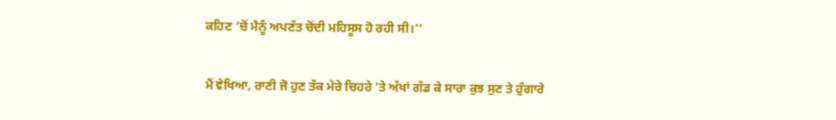ਕਹਿਣ ’ਚੋਂ ਮੈਨੂੰ ਅਪਣੱਤ ਚੋਂਦੀ ਮਹਿਸੂਸ ਹੋ ਰਹੀ ਸੀ।’’

ਮੈਂ ਵੇਖਿਆ, ਰਾਣੀ ਜੋ ਹੁਣ ਤੱਕ ਮੇਰੇ ਚਿਹਰੇ ’ਤੇ ਅੱਖਾਂ ਗੱਡ ਕੇ ਸਾਰਾ ਕੁਝ ਸੁਣ ਤੇ ਹੁੰਗਾਰੇ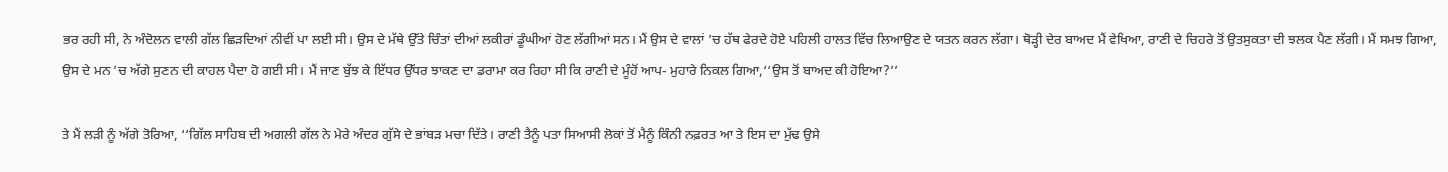ਭਰ ਰਹੀ ਸੀ, ਨੇ ਅੰਦੋਲਨ ਵਾਲੀ ਗੱਲ ਛਿੜਦਿਆਂ ਨੀਵੀਂ ਪਾ ਲਈ ਸੀ। ਉਸ ਦੇ ਮੱਥੇ ਉੱਤੇ ਚਿੰਤਾਂ ਦੀਆਂ ਲਕੀਰਾਂ ਡੂੰਘੀਆਂ ਹੋਣ ਲੱਗੀਆਂ ਸਨ। ਮੈਂ ਉਸ ਦੇ ਵਾਲਾਂ ’ਚ ਹੱਥ ਫੇਰਦੇ ਹੋਏ ਪਹਿਲੀ ਹਾਲਤ ਵਿੱਚ ਲਿਆਉਣ ਦੇ ਯਤਨ ਕਰਨ ਲੱਗਾ। ਥੋੜ੍ਹੀ ਦੇਰ ਬਾਅਦ ਮੈਂ ਵੇਖਿਆ, ਰਾਣੀ ਦੇ ਚਿਹਰੇ ਤੋਂ ਉਤਸੁਕਤਾ ਦੀ ਝਲਕ ਪੈਣ ਲੱਗੀ। ਮੈਂ ਸਮਝ ਗਿਆ, ਉਸ ਦੇ ਮਨ ’ਚ ਅੱਗੇ ਸੁਣਨ ਦੀ ਕਾਹਲ ਪੈਦਾ ਹੋ ਗਈ ਸੀ। ਮੈਂ ਜਾਣ ਬੁੱਝ ਕੇ ਇੱਧਰ ਉੱਧਰ ਝਾਕਣ ਦਾ ਡਰਾਮਾ ਕਰ ਰਿਹਾ ਸੀ ਕਿ ਰਾਣੀ ਦੇ ਮੂੰਹੋਂ ਆਪ- ਮੁਹਾਰੇ ਨਿਕਲ ਗਿਆ,‘‘ਉਸ ਤੋਂ ਬਾਅਦ ਕੀ ਹੋਇਆ?’’

ਤੇ ਮੈਂ ਲੜੀ ਨੂੰ ਅੱਗੇ ਤੋਰਿਆ, ‘‘ਗਿੱਲ ਸਾਹਿਬ ਦੀ ਅਗਲੀ ਗੱਲ ਨੇ ਮੇਰੇ ਅੰਦਰ ਗੁੱਸੇ ਦੇ ਭਾਂਬੜ ਮਚਾ ਦਿੱਤੇ। ਰਾਣੀ ਤੈਨੂੰ ਪਤਾ ਸਿਆਸੀ ਲੋਕਾਂ ਤੋਂ ਮੈਨੂੰ ਕਿੰਨੀ ਨਫ਼ਰਤ ਆ ਤੇ ਇਸ ਦਾ ਮੁੱਢ ਉਸੇ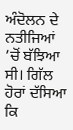ਅੰਦੋਲਨ ਦੇ ਨਤੀਜਿਆਂ ’ਚੋਂ ਬੱਝਿਆ ਸੀ। ਗਿੱਲ ਹੋਰਾਂ ਦੱਸਿਆ ਕਿ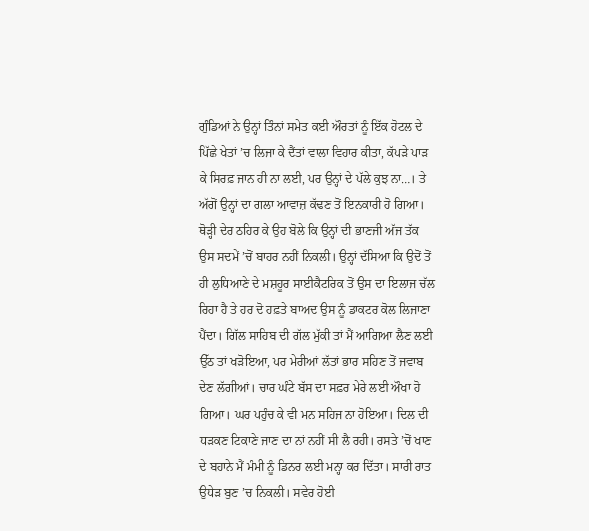ਗੁੰਡਿਆਂ ਨੇ ਉਨ੍ਹਾਂ ਤਿੰਨਾਂ ਸਮੇਤ ਕਈ ਔਰਤਾਂ ਨੂੰ ਇੱਕ ਹੋਟਲ ਦੇ ਪਿੱਛੇ ਖੇਤਾਂ ’ਚ ਲਿਜਾ ਕੇ ਦੈਂਤਾਂ ਵਾਲਾ ਵਿਹਾਰ ਕੀਤਾ, ਕੱਪੜੇ ਪਾੜ ਕੇ ਸਿਰਫ਼ ਜਾਨ ਹੀ ਨਾ ਲਈ, ਪਰ ਉਨ੍ਹਾਂ ਦੇ ਪੱਲੇ ਕੁਝ ਨਾ…। ਤੇ ਅੱਗੋਂ ਉਨ੍ਹਾਂ ਦਾ ਗਲਾ ਆਵਾਜ਼ ਕੱਢਣ ਤੋਂ ਇਨਕਾਰੀ ਹੋ ਗਿਆ। ਥੋੜ੍ਹੀ ਦੇਰ ਠਹਿਰ ਕੇ ਉਹ ਬੋਲੇ ਕਿ ਉਨ੍ਹਾਂ ਦੀ ਭਾਣਜੀ ਅੱਜ ਤੱਕ ਉਸ ਸਦਮੇਂ ’ਚੋਂ ਬਾਹਰ ਨਹੀਂ ਨਿਕਲੀ। ਉਨ੍ਹਾਂ ਦੱਸਿਆ ਕਿ ਉਦੋਂ ਤੋਂ ਹੀ ਲੁਧਿਆਣੇ ਦੇ ਮਸ਼ਹੂਰ ਸਾਈਕੈਟਰਿਕ ਤੋਂ ਉਸ ਦਾ ਇਲਾਜ ਚੱਲ ਰਿਹਾ ਹੈ ਤੇ ਹਰ ਦੋ ਹਫ਼ਤੇ ਬਾਅਦ ਉਸ ਨੂੰ ਡਾਕਟਰ ਕੋਲ ਲਿਜਾਣਾ ਪੈਂਦਾ। ਗਿੱਲ ਸਾਹਿਬ ਦੀ ਗੱਲ ਮੁੱਕੀ ਤਾਂ ਮੈਂ ਆਗਿਆ ਲੈਣ ਲਈ ਉੱਠ ਤਾਂ ਖੜੋਇਆ, ਪਰ ਮੇਰੀਆਂ ਲੱਤਾਂ ਭਾਰ ਸਹਿਣ ਤੋਂ ਜਵਾਬ ਦੇਣ ਲੱਗੀਆਂ। ਚਾਰ ਘੰਟੇ ਬੱਸ ਦਾ ਸਫ਼ਰ ਮੇਰੇ ਲਈ ਔਖਾ ਹੋ ਗਿਆ। ਘਰ ਪਹੁੰਚ ਕੇ ਵੀ ਮਨ ਸਹਿਜ ਨਾ ਹੋਇਆ। ਦਿਲ ਦੀ ਧੜਕਣ ਟਿਕਾਣੇ ਜਾਣ ਦਾ ਨਾਂ ਨਹੀਂ ਸੀ ਲੈ ਰਹੀ। ਰਸਤੇ ’ਚੋਂ ਖਾਣ ਦੇ ਬਹਾਨੇ ਮੈਂ ਮੰਮੀ ਨੂੰ ਡਿਨਰ ਲਈ ਮਨ੍ਹਾ ਕਰ ਦਿੱਤਾ। ਸਾਰੀ ਰਾਤ ਉਧੇੜ ਬੁਣ ’ਚ ਨਿਕਲੀ। ਸਵੇਰ ਹੋਈ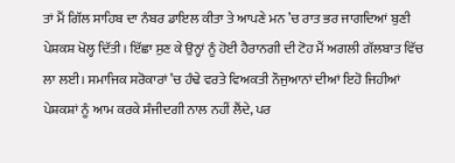ਤਾਂ ਮੈਂ ਗਿੱਲ ਸਾਹਿਬ ਦਾ ਨੰਬਰ ਡਾਇਲ ਕੀਤਾ ਤੇ ਆਪਣੇ ਮਨ ’ਚ ਰਾਤ ਭਰ ਜਾਗਦਿਆਂ ਬੁਣੀ ਪੇਸ਼ਕਸ਼ ਖੋਲ੍ਹ ਦਿੱਤੀ। ਇੱਛਾ ਸੁਣ ਕੇ ਉਨ੍ਹਾਂ ਨੂੰ ਹੋਈ ਹੈਰਾਨਗੀ ਦੀ ਟੋਹ ਮੈਂ ਅਗਲੀ ਗੱਲਬਾਤ ਵਿੱਚ ਲਾ ਲਈ। ਸਮਾਜਿਕ ਸਰੋਕਾਰਾਂ ’ਚ ਹੰਢੇ ਵਰਤੇ ਵਿਅਕਤੀ ਨੌਜੁਆਨਾਂ ਦੀਆਂ ਇਹੋ ਜਿਹੀਆਂ ਪੇਸ਼ਕਸ਼ਾਂ ਨੂੰ ਆਮ ਕਰਕੇ ਸੰਜੀਦਗੀ ਨਾਲ ਨਹੀਂ ਲੈਂਦੇ, ਪਰ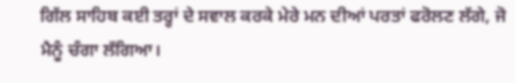ਗਿੱਲ ਸਾਹਿਬ ਕਈ ਤਰ੍ਹਾਂ ਦੇ ਸਵਾਲ ਕਰਕੇ ਮੇਰੇ ਮਨ ਦੀਆਂ ਪਰਤਾਂ ਫਰੋਲਣ ਲੱਗੇ, ਜੋ ਮੈਨੂੰ ਚੰਗਾ ਲੱਗਿਆ।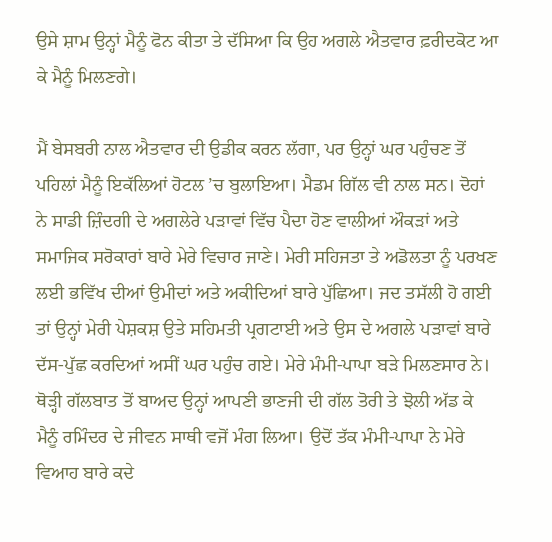ਉਸੇ ਸ਼ਾਮ ਉਨ੍ਹਾਂ ਮੈਨੂੰ ਫੋਨ ਕੀਤਾ ਤੇ ਦੱਸਿਆ ਕਿ ਉਹ ਅਗਲੇ ਐਤਵਾਰ ਫ਼ਰੀਦਕੋਟ ਆ ਕੇ ਮੈਨੂੰ ਮਿਲਣਗੇ।

ਮੈਂ ਬੇਸਬਰੀ ਨਾਲ ਐਤਵਾਰ ਦੀ ਉਡੀਕ ਕਰਨ ਲੱਗਾ, ਪਰ ਉਨ੍ਹਾਂ ਘਰ ਪਹੁੰਚਣ ਤੋਂ ਪਹਿਲਾਂ ਮੈਨੂੰ ਇਕੱਲਿਆਂ ਹੋਟਲ ’ਚ ਬੁਲਾਇਆ। ਮੈਡਮ ਗਿੱਲ ਵੀ ਨਾਲ ਸਨ। ਦੋਹਾਂ ਨੇ ਸਾਡੀ ਜ਼ਿੰਦਗੀ ਦੇ ਅਗਲੇਰੇ ਪੜਾਵਾਂ ਵਿੱਚ ਪੈਦਾ ਹੋਣ ਵਾਲੀਆਂ ਔਕੜਾਂ ਅਤੇ ਸਮਾਜਿਕ ਸਰੋਕਾਰਾਂ ਬਾਰੇ ਮੇਰੇ ਵਿਚਾਰ ਜਾਣੇ। ਮੇਰੀ ਸਹਿਜਤਾ ਤੇ ਅਡੋਲਤਾ ਨੂੰ ਪਰਖਣ ਲਈ ਭਵਿੱਖ ਦੀਆਂ ਉਮੀਦਾਂ ਅਤੇ ਅਕੀਦਿਆਂ ਬਾਰੇ ਪੁੱਛਿਆ। ਜਦ ਤਸੱਲੀ ਹੋ ਗਈ ਤਾਂ ਉਨ੍ਹਾਂ ਮੇਰੀ ਪੇਸ਼ਕਸ਼ ਉਤੇ ਸਹਿਮਤੀ ਪ੍ਰਗਟਾਈ ਅਤੇ ਉਸ ਦੇ ਅਗਲੇ ਪੜਾਵਾਂ ਬਾਰੇ ਦੱਸ-ਪੁੱਛ ਕਰਦਿਆਂ ਅਸੀਂ ਘਰ ਪਹੁੰਚ ਗਏ। ਮੇਰੇ ਮੰਮੀ-ਪਾਪਾ ਬੜੇ ਮਿਲਣਸਾਰ ਨੇ। ਥੋੜ੍ਹੀ ਗੱਲਬਾਤ ਤੋਂ ਬਾਅਦ ਉਨ੍ਹਾਂ ਆਪਣੀ ਭਾਣਜੀ ਦੀ ਗੱਲ ਤੋਰੀ ਤੇ ਝੋਲੀ ਅੱਡ ਕੇ ਮੈਨੂੰ ਰਮਿੰਦਰ ਦੇ ਜੀਵਨ ਸਾਥੀ ਵਜੋਂ ਮੰਗ ਲਿਆ। ਉਦੋਂ ਤੱਕ ਮੰਮੀ-ਪਾਪਾ ਨੇ ਮੇਰੇ ਵਿਆਹ ਬਾਰੇ ਕਦੇ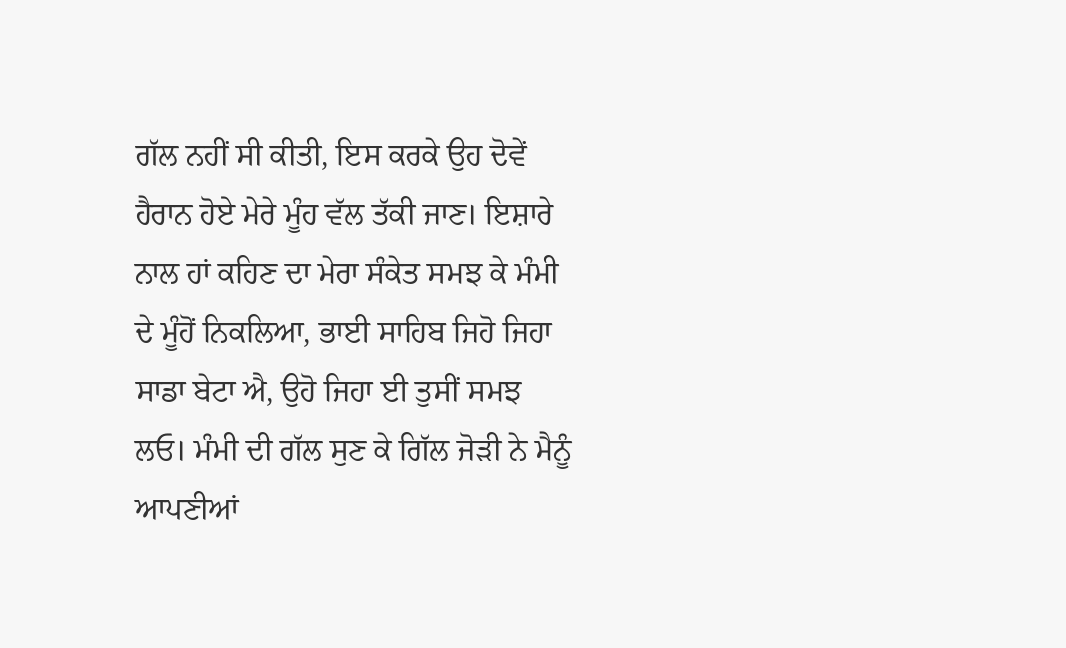ਗੱਲ ਨਹੀਂ ਸੀ ਕੀਤੀ, ਇਸ ਕਰਕੇ ਉਹ ਦੋਵੇਂ ਹੈਰਾਨ ਹੋਏ ਮੇਰੇ ਮੂੰਹ ਵੱਲ ਤੱਕੀ ਜਾਣ। ਇਸ਼ਾਰੇ ਨਾਲ ਹਾਂ ਕਹਿਣ ਦਾ ਮੇਰਾ ਸੰਕੇਤ ਸਮਝ ਕੇ ਮੰਮੀ ਦੇ ਮੂੰਹੋਂ ਨਿਕਲਿਆ, ਭਾਈ ਸਾਹਿਬ ਜਿਹੋ ਜਿਹਾ ਸਾਡਾ ਬੇਟਾ ਐ, ਉਹੋ ਜਿਹਾ ਈ ਤੁਸੀਂ ਸਮਝ ਲਓ। ਮੰਮੀ ਦੀ ਗੱਲ ਸੁਣ ਕੇ ਗਿੱਲ ਜੋੜੀ ਨੇ ਮੈਨੂੰ ਆਪਣੀਆਂ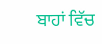ਬਾਹਾਂ ਵਿੱਚ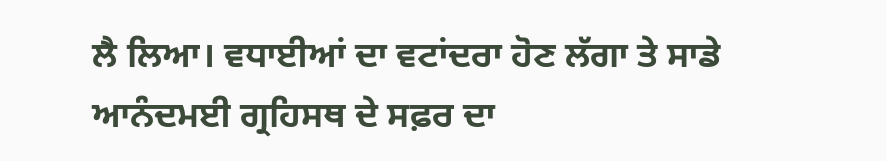ਲੈ ਲਿਆ। ਵਧਾਈਆਂ ਦਾ ਵਟਾਂਦਰਾ ਹੋਣ ਲੱਗਾ ਤੇ ਸਾਡੇ ਆਨੰਦਮਈ ਗ੍ਰਹਿਸਥ ਦੇ ਸਫ਼ਰ ਦਾ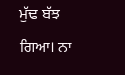ਮੁੱਢ ਬੱਝ ਗਿਆ। ਨਾ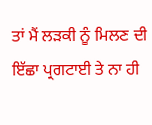ਤਾਂ ਮੈਂ ਲੜਕੀ ਨੂੰ ਮਿਲਣ ਦੀ ਇੱਛਾ ਪ੍ਰਗਟਾਈ ਤੇ ਨਾ ਹੀ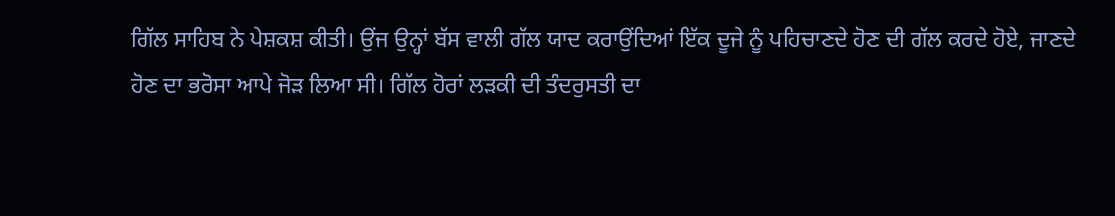ਗਿੱਲ ਸਾਹਿਬ ਨੇ ਪੇਸ਼ਕਸ਼ ਕੀਤੀ। ਉਂਜ ਉਨ੍ਹਾਂ ਬੱਸ ਵਾਲੀ ਗੱਲ ਯਾਦ ਕਰਾਉਂਦਿਆਂ ਇੱਕ ਦੂਜੇ ਨੂੰ ਪਹਿਚਾਣਦੇ ਹੋਣ ਦੀ ਗੱਲ ਕਰਦੇ ਹੋਏ, ਜਾਣਦੇ ਹੋਣ ਦਾ ਭਰੋਸਾ ਆਪੇ ਜੋੜ ਲਿਆ ਸੀ। ਗਿੱਲ ਹੋਰਾਂ ਲੜਕੀ ਦੀ ਤੰਦਰੁਸਤੀ ਦਾ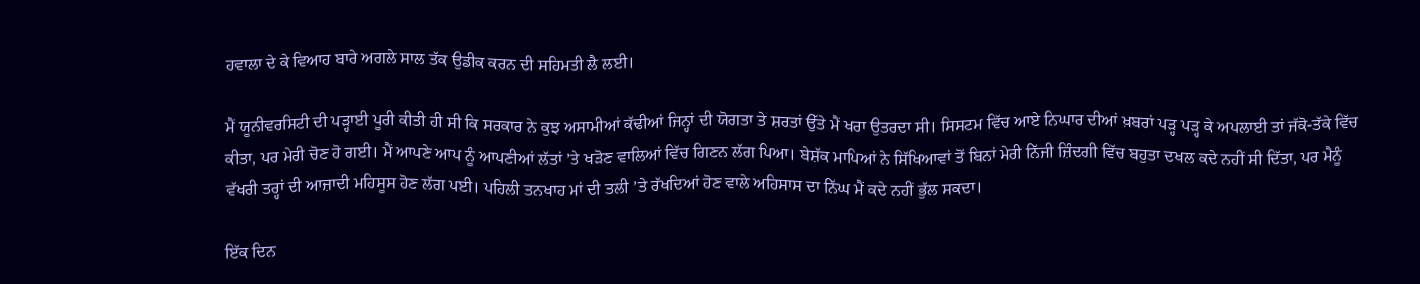ਹਵਾਲਾ ਦੇ ਕੇ ਵਿਆਹ ਬਾਰੇ ਅਗਲੇ ਸਾਲ ਤੱਕ ਉਡੀਕ ਕਰਨ ਦੀ ਸਹਿਮਤੀ ਲੈ ਲਈ।

ਮੈਂ ਯੂਨੀਵਰਸਿਟੀ ਦੀ ਪੜ੍ਹਾਈ ਪੂਰੀ ਕੀਤੀ ਹੀ ਸੀ ਕਿ ਸਰਕਾਰ ਨੇ ਕੁਝ ਅਸਾਮੀਆਂ ਕੱਢੀਆਂ ਜਿਨ੍ਹਾਂ ਦੀ ਯੋਗਤਾ ਤੇ ਸ਼ਰਤਾਂ ਉੱਤੇ ਮੈਂ ਖਰਾ ਉਤਰਦਾ ਸੀ। ਸਿਸਟਮ ਵਿੱਚ ਆਏ ਨਿਘਾਰ ਦੀਆਂ ਖ਼ਬਰਾਂ ਪੜ੍ਹ ਪੜ੍ਹ ਕੇ ਅਪਲਾਈ ਤਾਂ ਜੱਕੋ-ਤੱਕੇ ਵਿੱਚ ਕੀਤਾ, ਪਰ ਮੇਰੀ ਚੋਣ ਹੋ ਗਈ। ਮੈਂ ਆਪਣੇ ਆਪ ਨੂੰ ਆਪਣੀਆਂ ਲੱਤਾਂ ’ਤੇ ਖੜੋਣ ਵਾਲਿਆਂ ਵਿੱਚ ਗਿਣਨ ਲੱਗ ਪਿਆ। ਬੇਸ਼ੱਕ ਮਾਪਿਆਂ ਨੇ ਸਿੱਖਿਆਵਾਂ ਤੋਂ ਬਿਨਾਂ ਮੇਰੀ ਨਿੱਜੀ ਜ਼ਿੰਦਗੀ ਵਿੱਚ ਬਹੁਤਾ ਦਖਲ ਕਦੇ ਨਹੀਂ ਸੀ ਦਿੱਤਾ, ਪਰ ਮੈਨੂੰ ਵੱਖਰੀ ਤਰ੍ਹਾਂ ਦੀ ਆਜ਼ਾਦੀ ਮਹਿਸੂਸ ਹੋਣ ਲੱਗ ਪਈ। ਪਹਿਲੀ ਤਨਖਾਹ ਮਾਂ ਦੀ ਤਲੀ ’ਤੇ ਰੱਖਦਿਆਂ ਹੋਣ ਵਾਲੇ ਅਹਿਸਾਸ ਦਾ ਨਿੱਘ ਮੈਂ ਕਦੇ ਨਹੀਂ ਭੁੱਲ ਸਕਦਾ।

ਇੱਕ ਦਿਨ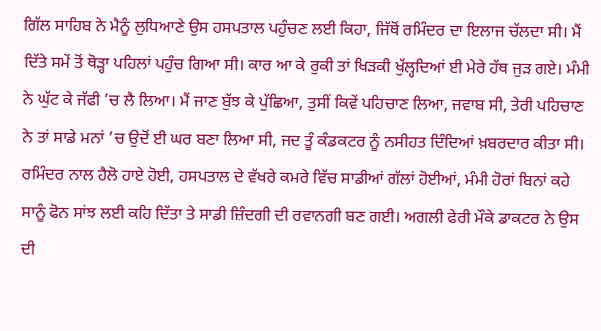ਗਿੱਲ ਸਾਹਿਬ ਨੇ ਮੈਨੂੰ ਲੁਧਿਆਣੇ ਉਸ ਹਸਪਤਾਲ ਪਹੁੰਚਣ ਲਈ ਕਿਹਾ, ਜਿੱਥੋਂ ਰਮਿੰਦਰ ਦਾ ਇਲਾਜ ਚੱਲਦਾ ਸੀ। ਮੈਂ ਦਿੱਤੇ ਸਮੇਂ ਤੋਂ ਥੋੜ੍ਹਾ ਪਹਿਲਾਂ ਪਹੁੰਚ ਗਿਆ ਸੀ। ਕਾਰ ਆ ਕੇ ਰੁਕੀ ਤਾਂ ਖਿੜਕੀ ਖੁੱਲ੍ਹਦਿਆਂ ਈ ਮੇਰੇ ਹੱਥ ਜੁੜ ਗਏ। ਮੰਮੀ ਨੇ ਘੁੱਟ ਕੇ ਜੱਫੀ ’ਚ ਲੈ ਲਿਆ। ਮੈਂ ਜਾਣ ਬੁੱਝ ਕੇ ਪੁੱਛਿਆ, ਤੁਸੀਂ ਕਿਵੇਂ ਪਹਿਚਾਣ ਲਿਆ, ਜਵਾਬ ਸੀ, ਤੇਰੀ ਪਹਿਚਾਣ ਨੇ ਤਾਂ ਸਾਡੇ ਮਨਾਂ ’ਚ ਉਦੋਂ ਈ ਘਰ ਬਣਾ ਲਿਆ ਸੀ, ਜਦ ਤੂੰ ਕੰਡਕਟਰ ਨੂੰ ਨਸੀਹਤ ਦਿੰਦਿਆਂ ਖ਼ਬਰਦਾਰ ਕੀਤਾ ਸੀ। ਰਮਿੰਦਰ ਨਾਲ ਹੈਲੋ ਹਾਏ ਹੋਈ, ਹਸਪਤਾਲ ਦੇ ਵੱਖਰੇ ਕਮਰੇ ਵਿੱਚ ਸਾਡੀਆਂ ਗੱਲਾਂ ਹੋਈਆਂ, ਮੰਮੀ ਹੋਰਾਂ ਬਿਨਾਂ ਕਹੇ ਸਾਨੂੰ ਫੋਨ ਸਾਂਝ ਲਈ ਕਹਿ ਦਿੱਤਾ ਤੇ ਸਾਡੀ ਜ਼ਿੰਦਗੀ ਦੀ ਰਵਾਨਗੀ ਬਣ ਗਈ। ਅਗਲੀ ਫੇਰੀ ਮੌਕੇ ਡਾਕਟਰ ਨੇ ਉਸ ਦੀ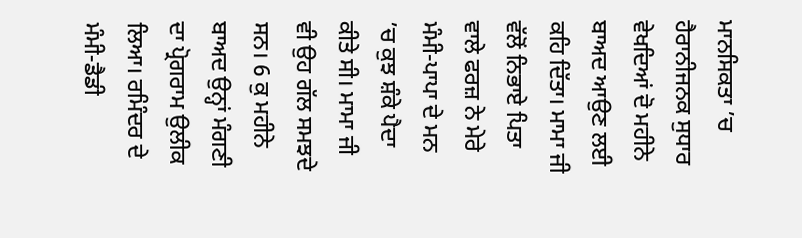ਮਾਨਸਿਕਤਾ ’ਚ ਹੈਰਾਨੀਜਨਕ ਸੁਧਾਰ ਵੇਖਦਿਆਂ ਦੋ ਮਹੀਨੇ ਬਾਅਦ ਆਉਣ ਲਈ ਕਹਿ ਦਿੱਤਾ। ਮਾਮਾ ਜੀ ਵੱਲੋਂ ਨਿਭਾਏ ਪਿਤਾ ਵਾਲੇ ਫਰਜ਼ ਨੇ ਮੇਰੇ ਮੰਮੀ-ਪਾਪਾ ਦੇ ਮਨ ’ਚ ਕੁਝ ਸ਼ੰਕੇ ਪੈਦਾ ਕੀਤੇ ਸੀ। ਮਾਮਾ ਜੀ ਵੀ ਉਹ ਗੱਲ ਸਮਝਦੇ ਸਨ। 6 ਕੁ ਮਹੀਨੇ ਬਾਅਦ ਉਨ੍ਹਾਂ ਮੰਗਣੀ ਦਾ ਪ੍ਰੋਗਰਾਮ ਉਲੀਕ ਲਿਆ। ਰਮਿੰਦਰ ਦੇ ਮੰਮੀ-ਡੈਡੀ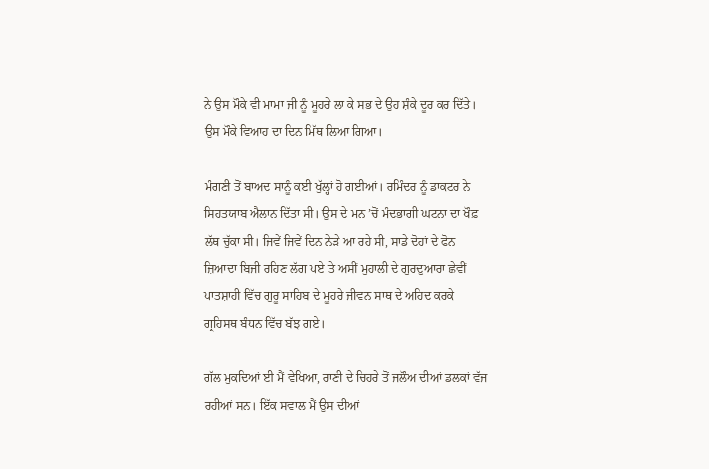ਨੇ ਉਸ ਮੌਕੇ ਵੀ ਮਾਮਾ ਜੀ ਨੂੰ ਮੂਹਰੇ ਲਾ ਕੇ ਸਭ ਦੇ ਉਹ ਸ਼ੰਕੇ ਦੂਰ ਕਰ ਦਿੱਤੇ। ਉਸ ਮੌਕੇ ਵਿਆਹ ਦਾ ਦਿਨ ਮਿੱਥ ਲਿਆ ਗਿਆ।

ਮੰਗਣੀ ਤੋਂ ਬਾਅਦ ਸਾਨੂੰ ਕਈ ਖੁੱਲ੍ਹਾਂ ਹੋ ਗਈਆਂ। ਰਮਿੰਦਰ ਨੂੰ ਡਾਕਟਰ ਨੇ ਸਿਹਤਯਾਬ ਐਲਾਨ ਦਿੱਤਾ ਸੀ। ਉਸ ਦੇ ਮਨ ’ਚੋਂ ਮੰਦਭਾਗੀ ਘਟਨਾ ਦਾ ਖੌਫ਼ ਲੱਥ ਚੁੱਕਾ ਸੀ। ਜਿਵੇਂ ਜਿਵੇਂ ਦਿਨ ਨੇੜੇ ਆ ਰਹੇ ਸੀ, ਸਾਡੇ ਦੋਹਾਂ ਦੇ ਫੋਨ ਜ਼ਿਆਦਾ ਬਿਜੀ ਰਹਿਣ ਲੱਗ ਪਏ ਤੇ ਅਸੀਂ ਮੁਹਾਲੀ ਦੇ ਗੁਰਦੁਆਰਾ ਛੇਵੀਂ ਪਾਤਸ਼ਾਹੀ ਵਿੱਚ ਗੁਰੂ ਸਾਹਿਬ ਦੇ ਮੂਹਰੇ ਜੀਵਨ ਸਾਥ ਦੇ ਅਹਿਦ ਕਰਕੇ ਗ੍ਰਹਿਸਥ ਬੰਧਨ ਵਿੱਚ ਬੱਝ ਗਏ।

ਗੱਲ ਮੁਕਦਿਆਂ ਈ ਮੈਂ ਵੇਖਿਆ, ਰਾਣੀ ਦੇ ਚਿਹਰੇ ਤੋਂ ਜਲੌਅ ਦੀਆਂ ਡਲਕਾਂ ਵੱਜ ਰਹੀਆਂ ਸਨ। ਇੱਕ ਸਵਾਲ ਮੈਂ ਉਸ ਦੀਆਂ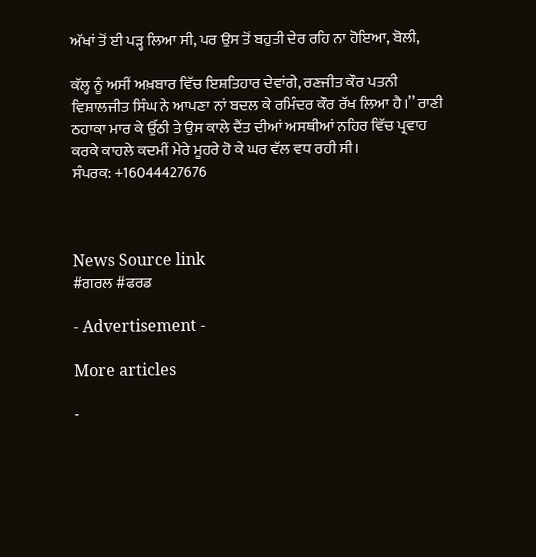ਅੱਖਾਂ ਤੋਂ ਈ ਪੜ੍ਹ ਲਿਆ ਸੀ, ਪਰ ਉਸ ਤੋਂ ਬਹੁਤੀ ਦੇਰ ਰਹਿ ਨਾ ਹੋਇਆ, ਬੋਲੀ,

ਕੱਲ੍ਹ ਨੂੰ ਅਸੀਂ ਅਖ਼ਬਾਰ ਵਿੱਚ ਇਸ਼ਤਿਹਾਰ ਦੇਵਾਂਗੇ, ਰਣਜੀਤ ਕੌਰ ਪਤਨੀ ਵਿਸ਼ਾਲਜੀਤ ਸਿੰਘ ਨੇ ਆਪਣਾ ਨਾਂ ਬਦਲ ਕੇ ਰਮਿੰਦਰ ਕੌਰ ਰੱਖ ਲਿਆ ਹੈ।’’ ਰਾਣੀ ਠਹਾਕਾ ਮਾਰ ਕੇ ਉੱਠੀ ਤੇ ਉਸ ਕਾਲੇ ਦੈਂਤ ਦੀਆਂ ਅਸਥੀਆਂ ਨਹਿਰ ਵਿੱਚ ਪ੍ਰਵਾਹ ਕਰਕੇ ਕਾਹਲੇ ਕਦਮੀਂ ਮੇਰੇ ਮੂਹਰੇ ਹੋ ਕੇ ਘਰ ਵੱਲ ਵਧ ਰਹੀ ਸੀ।
ਸੰਪਰਕ: +16044427676



News Source link
#ਗਰਲ #ਫਰਡ

- Advertisement -

More articles

-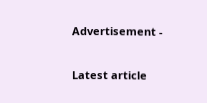Advertisement -

Latest article